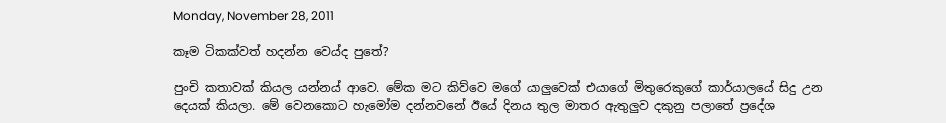Monday, November 28, 2011

කෑම ටිකක්වත් හදන්න වෙය්ද පුතේ?

පුංචි කතාවක් කියල යන්නය් ආවෙ. මේක මට කිව්වෙ මගේ යාලුවෙක් එයාගේ මිතුරෙකුගේ කාර්යාලයේ සිදු උන දෙයක් කියලා. මේ වෙනකොට හැමෝම දන්නවනේ ඊයේ දිනය තුල මාතර ඇතුලුව දකුනු පලාතේ ප්‍රදේශ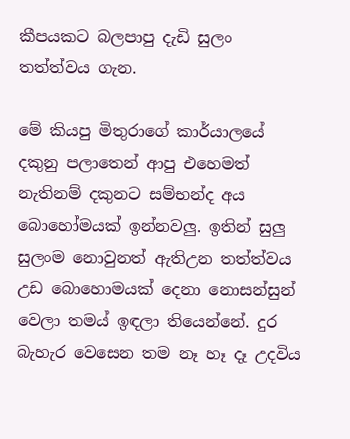කීපයකට බලපාපු දැඩි සුලං තත්ත්වය ගැන.

මේ කියපු මිතුරාගේ කාර්යාලයේ දකුනු පලාතෙන් ආපු එහෙමත් නැතිනම් දකුනට සම්භන්ද අය බොහෝමයක් ඉන්නවලු. ඉතින් සුලු සුලංම නොවුනත් ඇතිඋන තත්ත්වය උඩ බොහොමයක් දෙනා නොසන්සුන් වෙලා තමය් ඉඳලා තියෙන්නේ. දුර බැහැර වෙසෙන තම නෑ හෑ දෑ උදවිය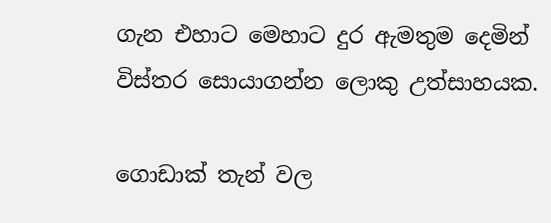ගැන එහාට මෙහාට දුර ඇමතුම දෙමින් විස්තර සොයාගන්න ලොකු උත්සාහයක.

ගොඩාක් තැන් වල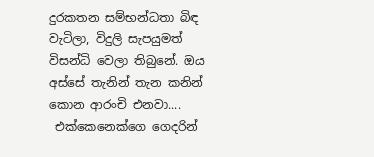දුරකතන සම්භන්ධතා බිඳ වැටිලා, විදුලි සැපයුමත් විසන්ධි වෙලා තිබුනේ. ඔය අස්සේ තැනින් තැන කනින් කොන ආරංචි එනවා....
 එක්කෙනෙක්ගෙ ගෙදරින්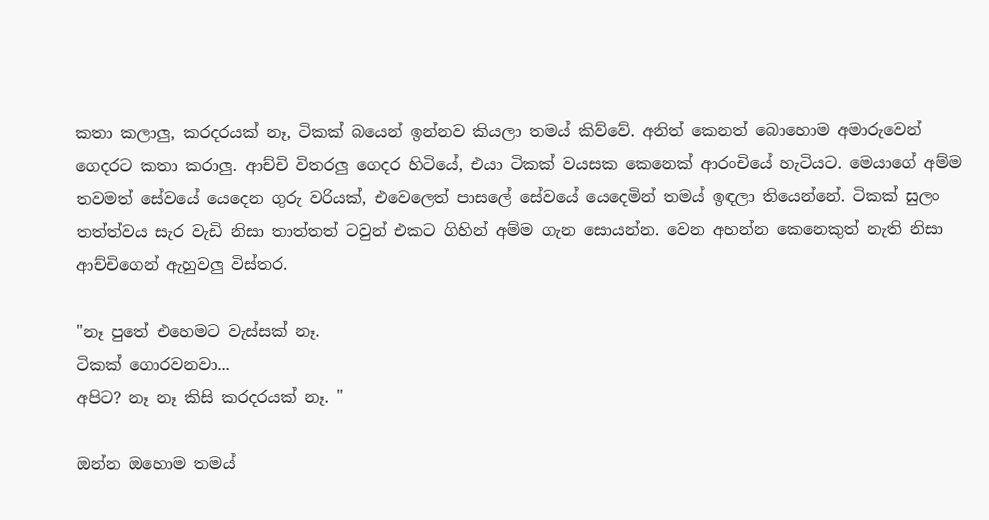කතා කලාලු, කරදරයක් නෑ, ටිකක් බයෙන් ඉන්නව කියලා තමය් කිව්වේ. අනිත් කෙනත් බොහොම අමාරුවෙන් ගෙදරට කතා කරාලු. ආච්චි විතරලු ගෙදර හිටියේ, එයා ටිකක් වයසක කෙනෙක් ආරංචියේ හැටියට. මෙයාගේ අම්ම තවමත් සේවයේ යෙදෙන ගුරු වරියක්, එවෙලෙත් පාසලේ සේවයේ යෙදෙමින් තමය් ඉඳලා තියෙන්නේ. ටිකක් සුලං තත්ත්වය සැර වැඩි නිසා තාත්තත් ටවුන් එකට ගිහින් අම්ම ගැන සොයන්න. වෙන අහන්න කෙනෙකුත් නැති නිසා ආච්චිගෙන් ඇහුවලු විස්තර.

"නෑ පුතේ එහෙමට වැස්සක් නෑ.
ටිකක් ගොරවනවා...
අපිට? නෑ නෑ කිසි කරදරයක් නෑ. "

ඔන්න ඔහොම තමය්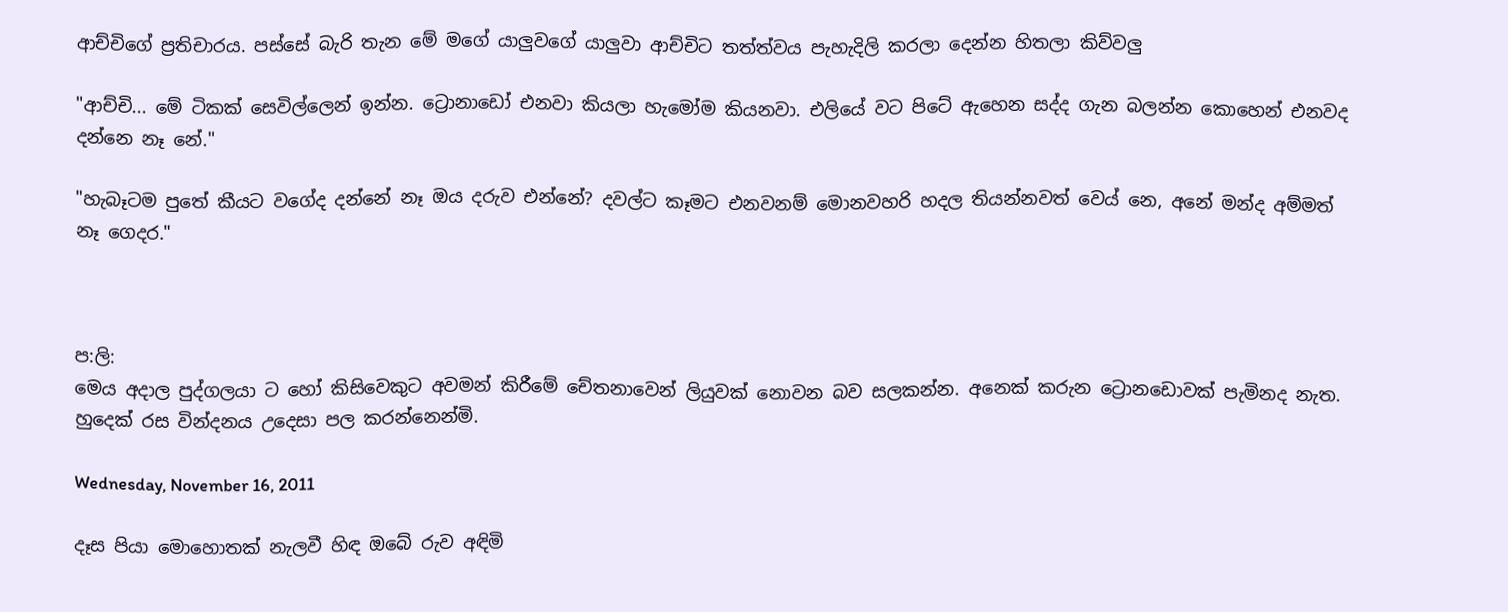ආච්චිගේ ප්‍රතිචාරය. පස්සේ බැරි තැන මේ මගේ යාලුවගේ යාලුවා ආච්චිට තත්ත්වය පැහැදිලි කරලා දෙන්න හිතලා කිව්වලු

"ආච්චි... මේ ටිකක් සෙවිල්ලෙන් ඉන්න. ට්‍රොනාඩෝ එනවා කියලා හැමෝම කියනවා. එලියේ වට පිටේ ඇහෙන සද්ද ගැන බලන්න කොහෙන් එනවද දන්නෙ නෑ නේ."

"හැබෑටම පුතේ කීයට වගේද දන්නේ නෑ ඔය දරුව එන්නේ? දවල්ට කෑමට එනවනම් මොනවහරි හදල තියන්නවත් වෙය් නෙ, අනේ මන්ද අම්මත් නෑ ගෙදර."



ප:ලි:
මෙය අදාල පුද්ගලයා ට හෝ කිසිවෙකුට අවමන් කිරීමේ චේතනාවෙන් ලියුවක් නොවන බව සලකන්න. අනෙක් කරුන ට්‍රොනඩොවක් පැමිනද නැත. හුදෙක් රස වින්දනය උදෙසා පල ක‍රන්නෙන්මි.

Wednesday, November 16, 2011

දෑස පියා මොහොතක් නැලවී හිඳ ඔබේ රුව අඳිමි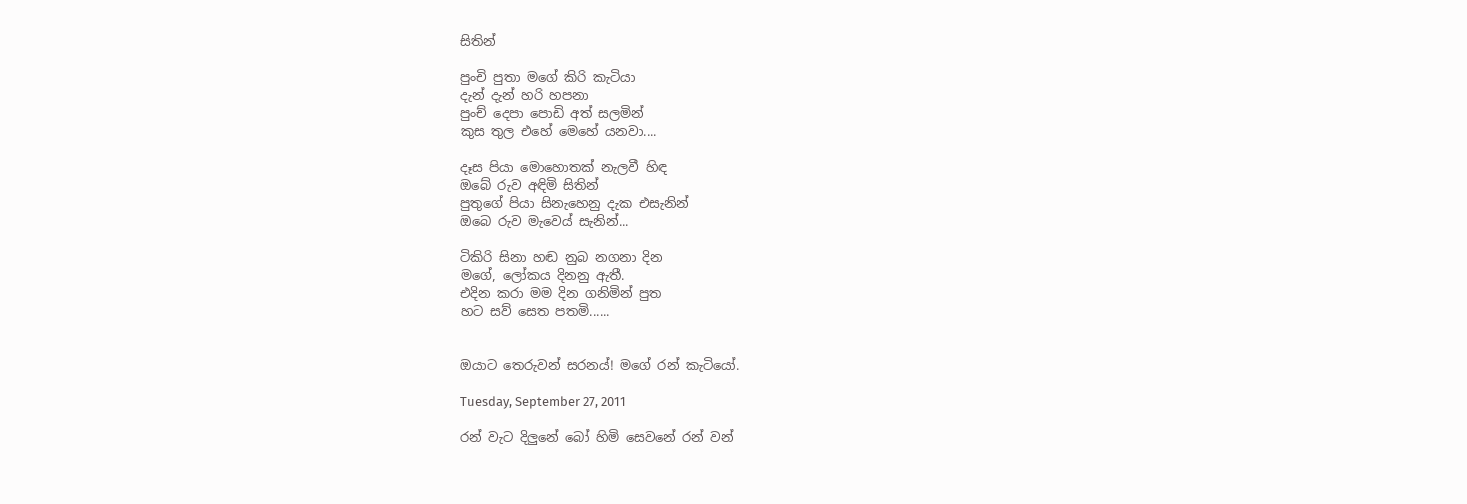සිතින්

පුංචි පුතා මගේ කිරි කැටියා
දැන් දැන් හරි හපනා
පුංච් දෙපා පොඩි අත් සලමින්
කුස තුල එහේ මෙහේ යනවා....

දෑස පියා මොහොතක් නැලවී හිඳ
ඔබේ රුව අඳිමි සිතින්
පුතුගේ පියා සිනැහෙනු දැක එසැනින්
ඔබෙ රුව මැවෙය් සැනින්...

ටිකිරි සිනා හඬ නුබ නගනා දින
මගේ, ලෝකය දිනනු ඇතී.
එදින කරා මම දින ගනිමින් පුත
හට සව් සෙත පතමි......


ඔයාට තෙරුවන් සරනය්! මගේ රන් කැටියෝ.

Tuesday, September 27, 2011

රන් වැට දිලුනේ බෝ හිමි සෙවනේ රන් වන්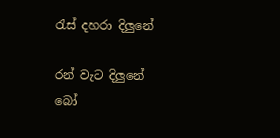රැස් දහරා දිලුනේ

රන් වැට දිලුනේ බෝ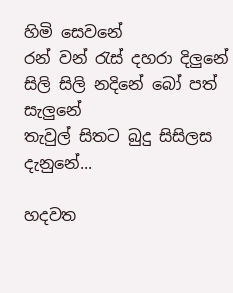හිමි සෙවනේ
රන් වන් රැස් දහරා දිලුනේ
සිලි සිලි නදිනේ බෝ පත් සැලුනේ
තැවුල් සිතට බුදු සිසිලස දැනුනේ...

හදවත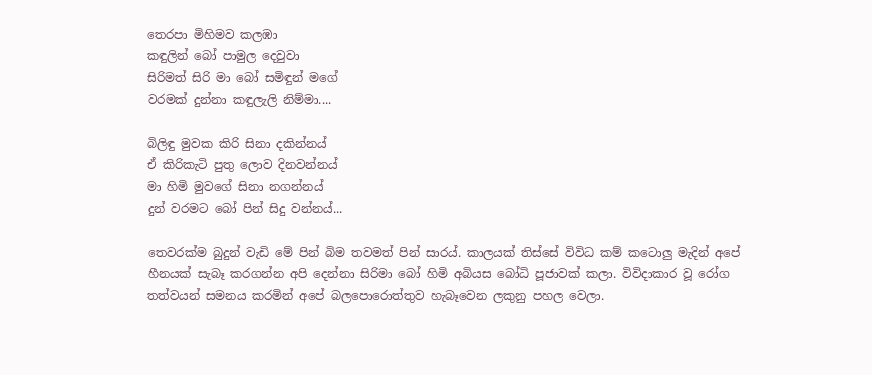තෙරපා මිහිමව කලඹා
කඳුලින් බෝ පාමුල දෙවුවා
සිරිමත් සිරි මා බෝ සමිඳුන් මගේ
වරමක් දුන්නා කඳුලැලි නිම්මා....

බිලිඳු මුවක කිරි සිනා දකින්නය්
ඒ කිරිකැටි පුතු ලොව දිනවන්නය්
මා හිමි මුවගේ සිනා නගන්නය්
දුන් වරමට බෝ පින් සිදු වන්නය්...

තෙවරක්ම බුදුන් වැඩි මේ පින් බිම තවමත් පින් සාරය්. කාලයක් තිස්සේ විවිධ කම් කටොලු මැදින් අපේ හීනයක් සැබෑ කරගන්න අපි දෙන්නා සිරිමා බෝ හිමි අබියස බෝධි පූජාවක් කලා. විවිදාකාර වූ රෝග තත්වයන් සමනය කරමින් අපේ බලපොරොත්තුව හැබෑවෙන ලකුනු පහල වෙලා.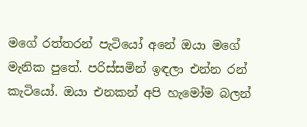මගේ රත්තරන් පැටියෝ අනේ ඔයා මගේ මැනික පුතේ. පරිස්සමින් ඉඳලා එන්න රන් කැටියෝ. ඔයා එනකන් අපි හැමෝම බලන්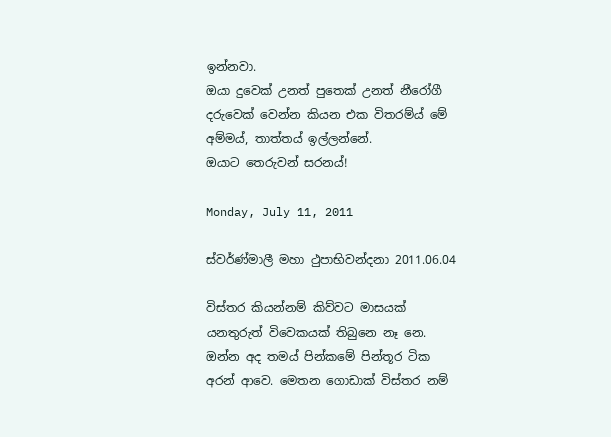ඉන්නවා.
ඔයා දුවෙක් උනත් පුතෙක් උනත් නීරෝගී දරුවෙක් වෙන්න කියන එක විතරම්ය් මේ අම්මය්, තාත්තය් ඉල්ලන්නේ.
ඔයාට තෙරුවන් සරනය්!

Monday, July 11, 2011

ස්වර්ණ්මාලී මහා ථුපාභිවන්දනා 2011.06.04

විස්තර කියන්නම් කිව්වට මාසයක් යනතුරුත් විවෙකයක් තිබුනෙ නෑ නෙ. ඔන්න අද තමය් පින්කමේ පින්තූර ටික අරන් ආවෙ. මෙතන ගොඩාක් විස්තර නම්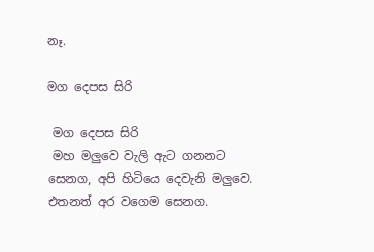නෑ.

මග දෙපස සිරි

 මග දෙපස සිරි
 මහ මලුවෙ වැලි ඇට ගනනට සෙනග, අපි හිටියෙ දෙවැනි මලුවෙ. එතනත් අර වගෙම සෙනග.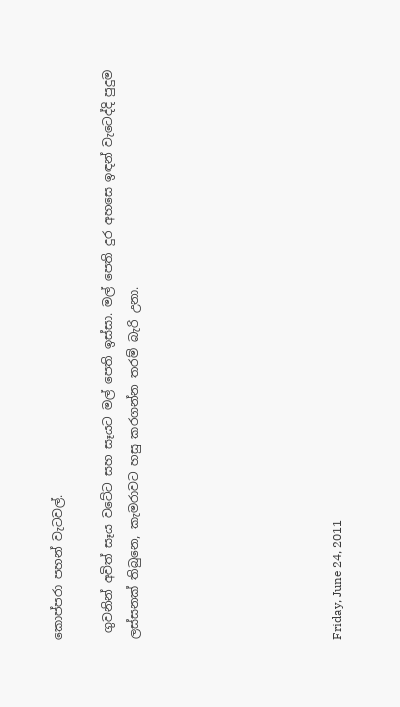කොප්පරා පහන් වැටවල්.

 ගුවනින් අවිත් සෑය වටේට සහ සෑයට මල් පෙති ඉස්සා. මල් පෙති දුර අහසෙ ඉඳන් වැටෙද්දි පුදුම ලස්සනක් තිබුනෙ, කැමරාවට හසු කරගන්න තරම් බැරි උනා.







Friday, June 24, 2011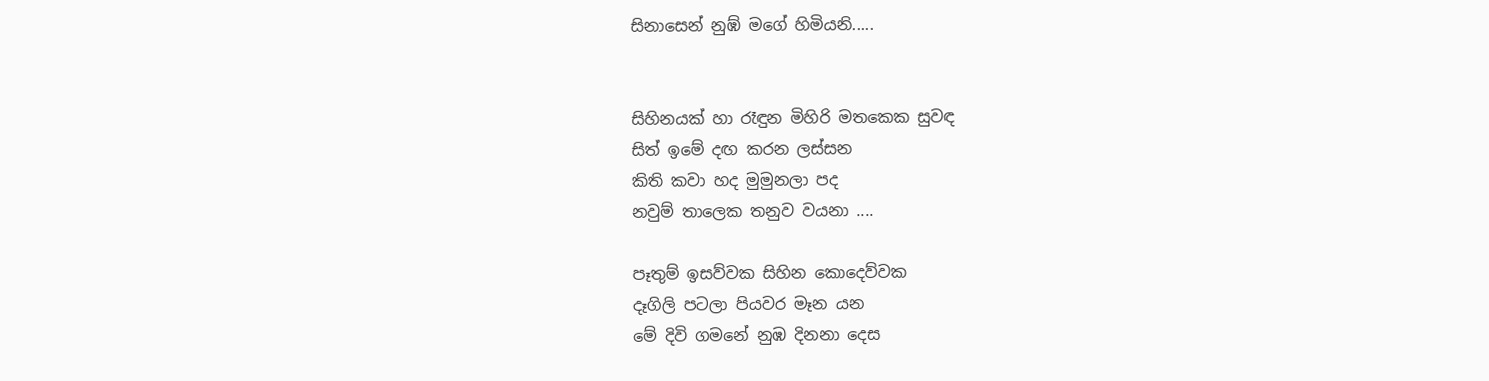සිනාසෙන් නුඹ් මගේ හිමියනි.....


සිහිනයක් හා රෑඳුන මිහිරි මතකෙක සුවඳ
සිත් ඉමේ දඟ කරන ලස්සන
කිති කවා හද මුමුනලා පද
නවුම් තාලෙක තනුව වයනා ....

පෑතුම් ඉසව්වක සිහින කොදෙව්වක
දෑගිලි පටලා පියවර මෑන යන
මේ දිවි ගමනේ නුඹ දිනනා දෙස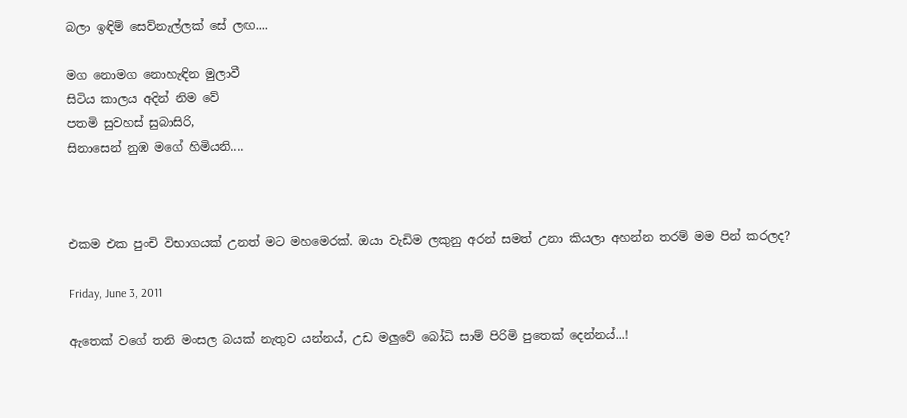බලා ඉඳිම් සෙව්නැල්ලක් සේ ලඟ....

මග නොමග නොහැඳින මුලාවී
සිටිය කාලය අදින් නිම වේ
පතමි සුවහස් සුබාසිරි,
සිනාසෙන් නුඹ මගේ හිමියනි....



එකම එක පුංචි විභාගයක් උනත් මට මහමෙරක්. ඔයා වැඩිම ලකුනු අරන් සමත් උනා කියලා අහන්න තරම් මම පින් කරලද?

Friday, June 3, 2011

ඇතෙක් වගේ තනි මංසල බයක් නැතුව යන්නය්, උඩ මලුවේ බෝධි සාම් පිරිමි පුතෙක් දෙන්නය්...!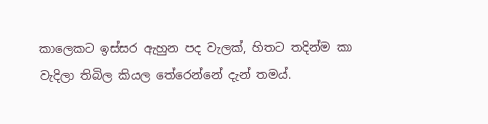කාලෙකට ඉස්සර ඇහුන පද වැලක්, හිතට තදින්ම කා වැදිලා තිබිල කියල තේරෙන්නේ දැන් තමය්.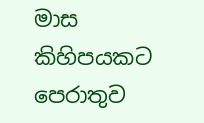මාස කිහිපයකට පෙරාතුව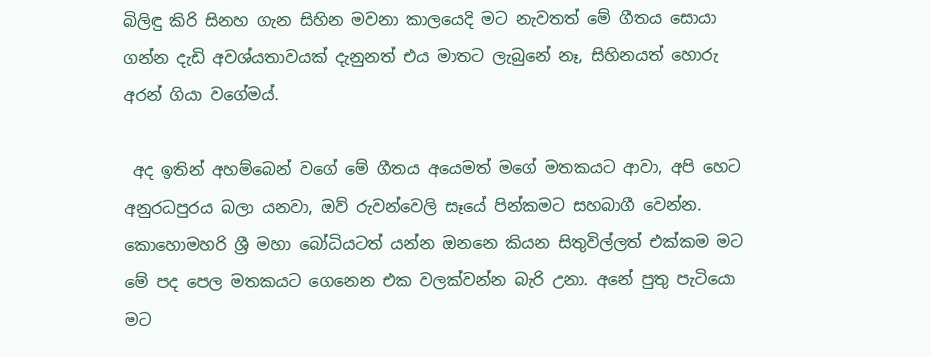බිලිඳු කිරි සිනහ ගැන සිහින මවනා කාලයෙදි මට නැවතත් මේ ගීතය සොයා ගන්න දැඩි අවශ්යතාවයක් දැනුනත් එය මාතට ලැබුනේ නෑ, සිහිනයත් හොරු අරන් ගියා වගේමය්.

 අද ඉතින් අහම්බෙන් වගේ මේ ගීතය අයෙමත් මගේ මතකයට ආවා, අපි හෙට අනුරධපුරය බලා යනවා, ඔව් රුවන්වෙලි සෑයේ පින්කමට සහබාගී වෙන්න. කොහොමහරි ශ්‍රී මහා බෝධියටත් යන්න ඔනනෙ කියන සිතුවිල්ලත් එක්කම මට මේ පද පෙල මතකයට ගෙනෙන එක වලක්වන්න බැරි උනා. අනේ පුතු පැටියො මට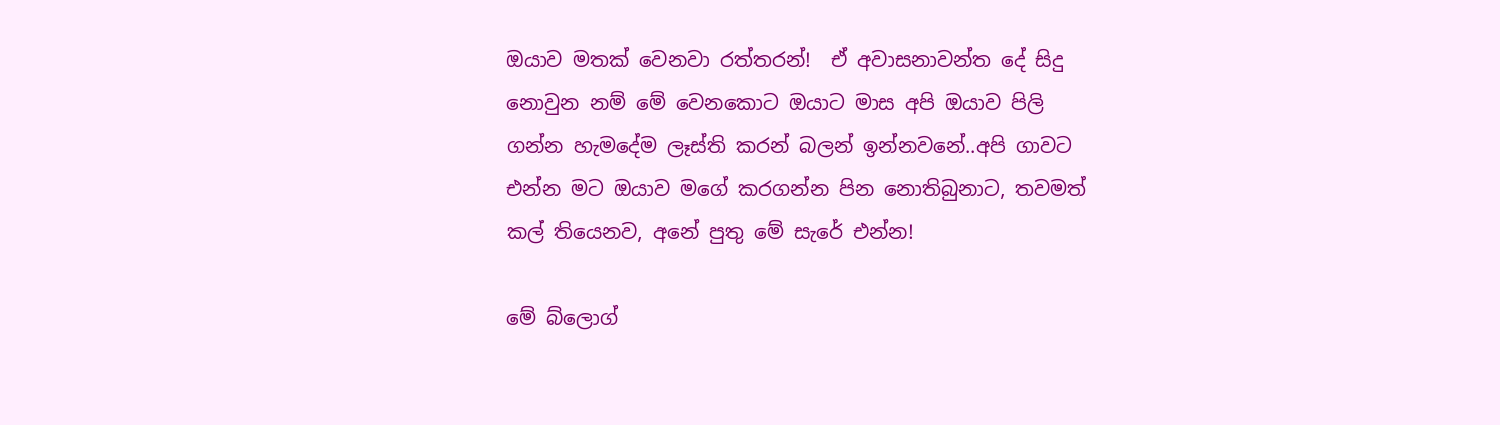ඔයාව මතක් වෙනවා රත්තරන්!  ඒ අවාසනාවන්ත දේ සිදු නොවුන නම් මේ වෙනකොට ඔයාට මාස අපි ඔයාව පිලි ගන්න හැමදේම ලෑස්ති කරන් බලන් ඉන්නවනේ..අපි ගාවට එන්න මට ඔයාව මගේ කරගන්න පින නොතිබුනාට, තවමත් කල් තියෙනව, අනේ පුතු මේ සැරේ එන්න!

මේ බ්ලොග්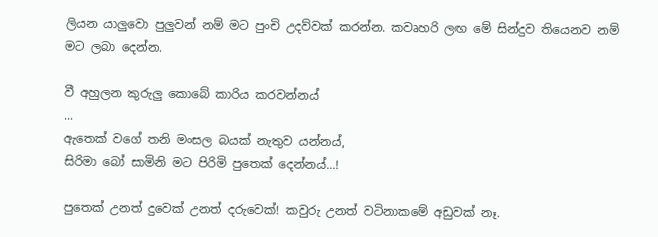ලියන යාලුවො පුලුවන් නම් මට පුංචි උදව්වක් කරන්න. කවෘහරි ලඟ මේ සින්දුව තියෙනව නම් මට ලබා දෙන්න.

වී අහුලන කුරුලු කොබේ කාරිය කරවන්නය්
...
ඇතෙක් වගේ තනි මංසල බයක් නැතුව යන්නය්,
සිරිමා බෝ සාමිනි මට පිරිමි පුතෙක් දෙන්නය්...!

පුතෙක් උනත් දුවෙක් උනත් දරුවෙක්! කවුරු උනත් වටිනාකමේ අඩුවක් නෑ.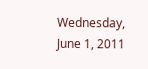Wednesday, June 1, 2011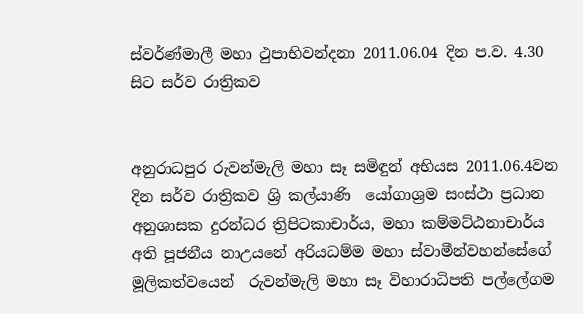ස්වර්ණ්මාලී මහා ථුපාභිවන්දනා 2011.06.04 දින ප.ව. 4.30 සිට සර්ව රාත්‍රිකව


අනුරාධපුර රුවන්මැලි මහා සෑ සමිඳුන් අභියස 2011.06.4වන දින සර්ව රාත්‍රිකව ශ්‍රි කල්යාණි  යෝගාශ්‍රම සංස්ථා ප්‍රධාන අනුශාසක දුරන්ධර ත්‍රිපිටකාචාර්ය, මහා කම්මට්ඨනාචාර්ය අති පූජනීය නාඋයනේ අරියධම්ම මහා ස්වාමීන්වහන්සේගේ මූලිකත්වයෙන්  රුවන්මැලි මහා සෑ විහාරාධිපති පල්ලේගම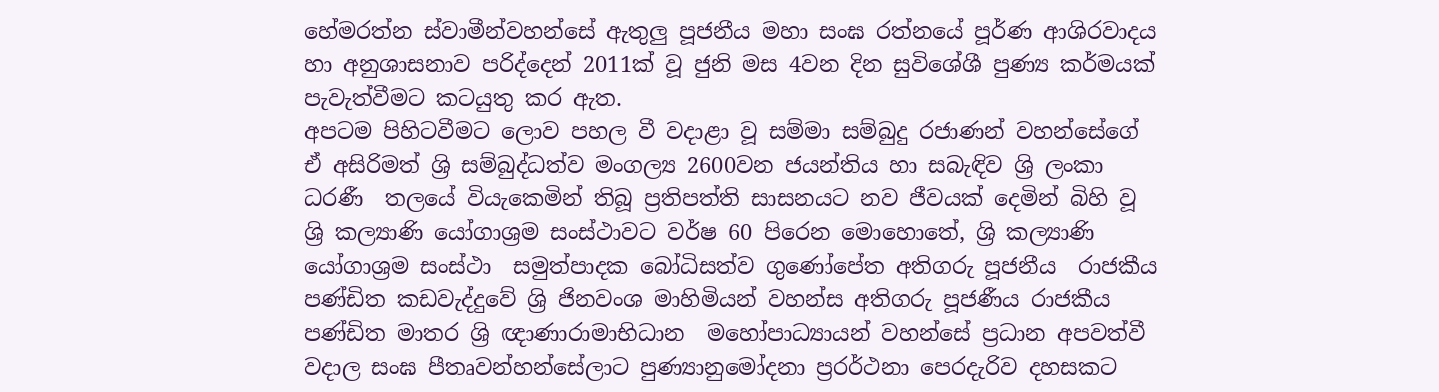හේමරත්න ස්වාමීන්වහන්සේ ඇතුලු පූජනීය මහා සංඝ රත්නයේ පූර්ණ ආශිරවාදය හා අනුශාසනාව පරිද්දෙන් 2011ක් වූ ජුනි මස 4වන දින සුවිශේශී පුණ්‍ය කර්මයක් පැවැත්වීමට කටයුතු කර ඇත.
අපටම පිහිටවීමට ලොව පහල වී වදාළා වූ සම්මා සම්බුදු රජාණන් වහන්සේගේ ඒ අසිරිමත් ශ්‍රි සම්බුද්ධත්ව මංගල්‍ය 2600වන ජයන්තිය හා සබැඳිව ශ්‍රි ලංකා ධරණී  තලයේ වියැකෙමින් තිබූ ප්‍රතිපත්ති සාසනයට නව ජීවයක් දෙමින් බිහි වූ ශ්‍රි කල්‍යාණි යෝගාශ්‍රම සංස්ථාවට වර්ෂ 60 පිරෙන මොහොතේ, ශ්‍රි කල්‍යාණි යෝගාශ්‍රම සංස්ථා  සමුත්පාදක බෝධිසත්ව ගුණෝපේත අතිගරු පූජනීය  රාජකීය පණ්ඩිත කඩවැද්දුවේ ශ්‍රි ජිනවංශ මාහිමියන් වහන්ස අතිගරු පූජණීය රාජකීය පණ්ඩිත මාතර ශ්‍රි ඥාණාරාමාභිධාන  මහෝපාධ්‍යායන් වහන්සේ ප්‍රධාන අපවත්වී වදාල සංඝ පීතෘවන්හන්සේලාට පුණ්‍යානුමෝදනා ප්‍රරර්ථනා පෙරදැරිව දහසකට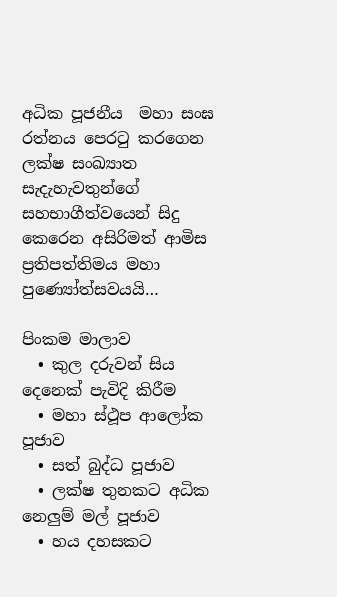අධික පූජනීය  මහා සංඝ රත්නය පෙරටු කරගෙන ලක්ෂ සංඛ්‍යාත සැදැහැවතුන්ගේ සහභාගීත්වයෙන් සිදු කෙරෙන අසිරිමත් ආමිස ප්‍රතිපත්තිමය මහා පුණ්‍යෝත්සවයයි…

පිංකම මාලාව
  • කුල දරුවන් සිය දෙනෙක් පැවිදි කිරීම
  • මහා ස්ථූප ආලෝක පූජාව
  • සත් බුද්ධ පූජාව
  • ලක්ෂ තුනකට අධික නෙලුම් මල් පූජාව
  • හය දහසකට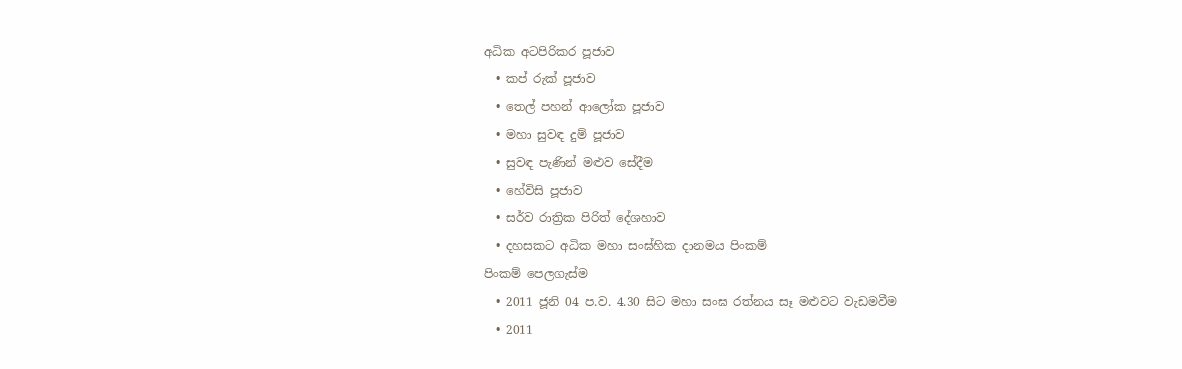අධික අටපිරිකර පූජාව
  • කප් රුක් පූජාව
  • තෙල් පහන් ආලෝක පූජාව
  • මහා සුවඳ දුම් පූජාව
  • සුවඳ පැණින් මළුව සේදීම
  • හේවිසි පූජාව
  • සර්ව රාත්‍රික පිරිත් දේශහාව
  • දහසකට අධික මහා සංඝ්හික දානමය පිංකම්
පිංකම් පෙලගැස්ම
  • 2011 ජූනි 04 ප.ව. 4.30 සිට මහා සංඝ රත්නය සෑ මළුවට වැඩමවීම
  • 2011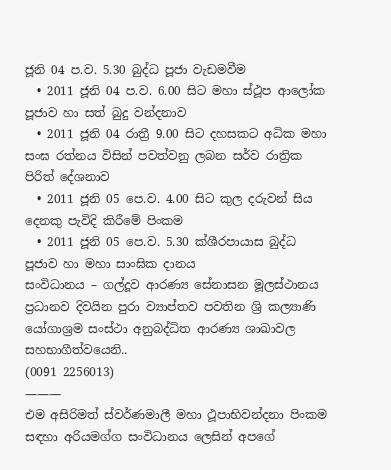ජූනි 04 ප.ව. 5.30 බුද්ධ පූජා වැඩමවීම
  • 2011 ජූනි 04 ප.ව. 6.00 සිට මහා ස්ථූප ආලෝක පූජාව හා සත් බුදු වන්දනාව
  • 2011 ජූනි 04 රාත්‍රී 9.00 සිට දහසකට අධික මහා සංඝ රත්නය විසින් පවත්වනු ලබන සර්ව රාත්‍රික පිරිත් දේශනාව
  • 2011 ජූනි 05 පෙ.ව. 4.00 සිට කුල දරුවන් සිය දෙනකු පැවිදි කිරීමේ පිංකම
  • 2011 ජූනි 05 පෙ.ව. 5.30 ක්ශීරපායාස බුද්ධ පූජාව හා මහා සාංඝික දානය
සංවිධානය – ගල්දූව ආරණ්‍ය සේනාසන මූලස්ථානය ප්‍රධානව දිවයින පුරා ව්‍යාප්තව පවතින ශ්‍රි කල්‍යාණි යෝගාශ්‍රම සංස්ථා අනුබද්ධිත ආරණ්‍ය ශාඛාවල සහභාගීත්වයෙනි..
(0091 2256013)
———
එම අසිරිමත් ස්වර්ණමාලී මහා ථූපාභිවන්දනා පිංකම සඳහා අරියමග්ග සංවිධානය ලෙසින් අපගේ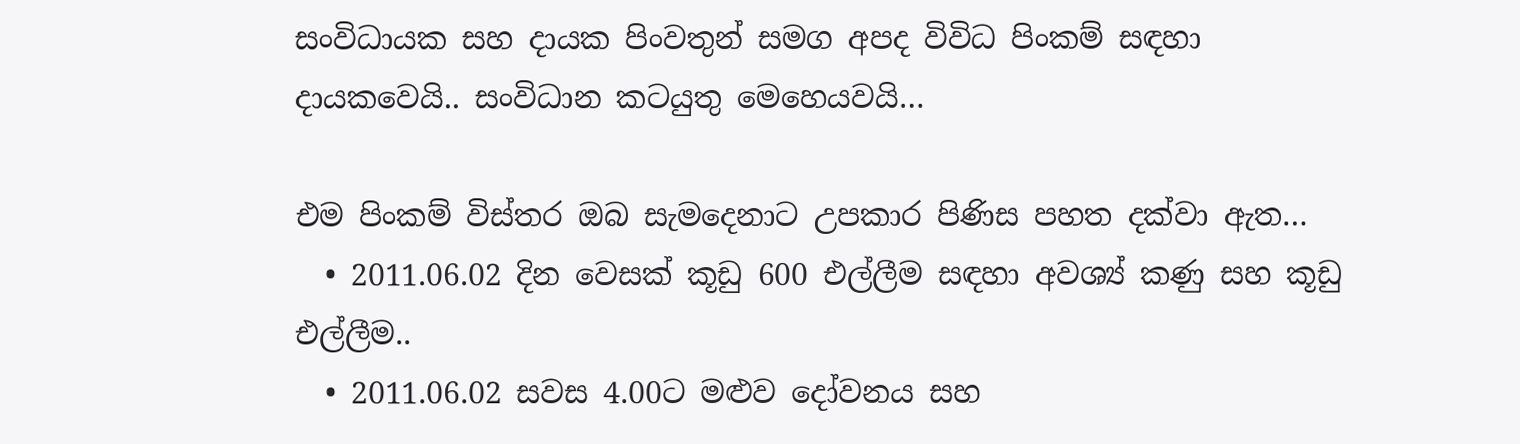සංවිධායක සහ දායක පිංවතුන් සමග අපද විවිධ පිංකම් සඳහා දායකවෙයි.. සංවිධාන කටයුතු මෙහෙයවයි…

එම පිංකම් විස්තර ඔබ සැමදෙනාට උපකාර පිණිස පහත දක්වා ඇත…
  • 2011.06.02 දින වෙසක් කූඩු 600 එල්ලීම සඳහා අවශ්‍ය් කණු සහ කූඩු එල්ලීම..
  • 2011.06.02 සවස 4.00ට මළුව දෝවනය සහ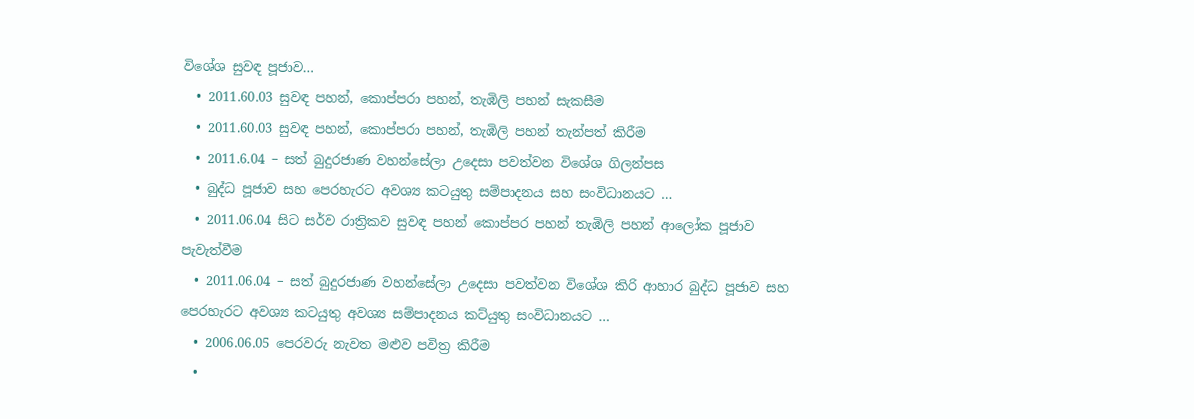විශේශ සුවඳ පූජාව…
  • 2011.60.03 සුවඳ පහන්, කොප්පරා පහන්, තැඹිලි පහන් සැකසීම
  • 2011.60.03 සුවඳ පහන්, කොප්පරා පහන්, තැඹිලි පහන් තැන්පත් කිරීම
  • 2011.6.04 – සත් බුදුරජාණ වහන්සේලා උදෙසා පවත්වන විශේශ ගිලන්පස
  • බුද්ධ පූජාව සහ පෙරහැරට අවශ්‍ය කටයුතු සම්පාදනය සහ සංවිධානයට …
  • 2011.06.04 සිට සර්ව රාත්‍රිකව සුවඳ පහන් කොප්පර පහන් තැඹිලි පහන් ආලෝක පූජාව පැවැත්වීම
  • 2011.06.04 – සත් බුදුරජාණ වහන්සේලා උදෙසා පවත්වන විශේශ කිරි ආහාර බුද්ධ පූජාව සහ පෙරහැරට අවශ්‍ය කටයුතු අවශ්‍ය සම්පාදනය කට්යුතු සංවිධානයට …
  • 2006.06.05 පෙරවරු නැවත මළුව පවිත්‍ර කිරීම
  •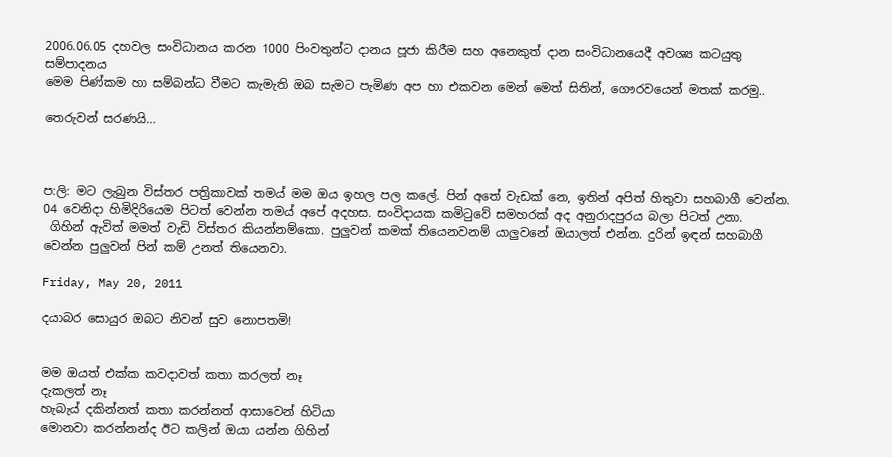2006.06.05 දහවල සංවිධානය කරන 1000 පිංවතුන්ට දානය පූජා කිරීම සහ අනෙකුත් දාන සංවිධානයෙදී අවශ්‍ය කටයුතු සම්පාදනය
මෙම පිණ්කම හා සම්බන්ධ වීමට කැමැති ඔබ සැමට පැමිණ අප හා එකවන මෙන් මෙත් සිතින්, ගෞරවයෙන් මතක් කරමු..

තෙරුවන් සරණයි…



ප:ලි: මට ලැබුන විස්තර පත්‍රිකාවක් තමය් මම ඔය ඉහල පල කලේ. පින් අතේ වැඩක් නෙ, ඉතින් අපිත් හිතුවා සහබාගී වෙන්න. 04 වෙනිදා හිමිදිරියෙම පිටත් වෙන්න තමය් අපේ අදහස. සංවිදායක කමිටුවේ සමහරක් අද අනුරාදපුරය බලා පිටත් උනා.
 ගිහින් ඇවිත් මමත් වැඩි විස්තර කියන්නම්කො. පුලුවන් කමක් තියෙනවනම් යාලුවනේ ඔයාලත් එන්න. දුරින් ඉඳන් සහබාගී වෙන්න පුලුවන් පින් කම් උනත් තියෙනවා.

Friday, May 20, 2011

දයාබර සොයුර ඔබට නිවන් සුව නොපතමි!


මම ඔයත් එක්ක කවදාවත් කතා කරලත් නෑ
දැකලත් නෑ
හැබැය් දකින්නත් කතා කරන්නත් ආසාවෙන් හිටියා
මොනවා කරන්නන්ද ඊට කලින් ඔයා යන්න ගිහින්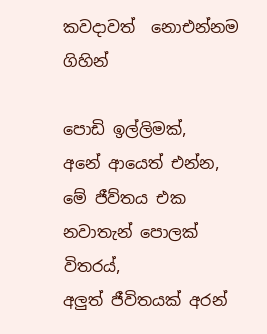කවදාවත්  නොඑන්නම ගිහින්

පොඩි ඉල්ලිමක්,
අනේ ආයෙත් එන්න,
මේ ජීව්තය එක නවාතැන් පොලක් විතරය්,
අලුත් ජීවිතයක් අරන්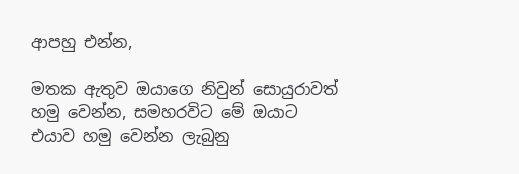ආපහු එන්න,

මතක ඇතුව ඔයාගෙ නිවුන් සොයුරාවත් හමු වෙන්න, සමහරවිට මේ ඔයාට එයාව හමු වෙන්න ලැබුනු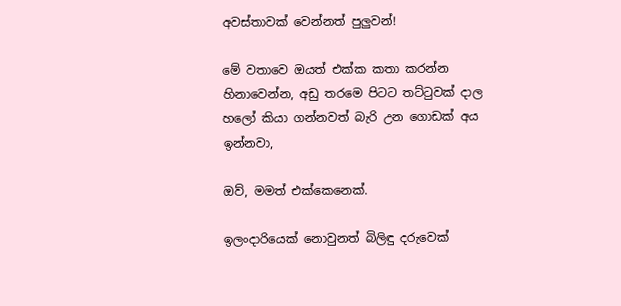අවස්තාවක් වෙන්නත් පුලුවන්!

මේ වතාවෙ ඔයත් එක්ක කතා කරන්න හිනාවෙන්න, අඩු තරමෙ පිටට තට්ටුවක් දාල හලෝ කියා ගන්නවත් බැරි උන ගොඩක් අය ඉන්නවා,

ඔව්, මමත් එක්කෙනෙක්.

ඉලංදාරියෙක් නොවුනත් බිලිඳු දරුවෙක්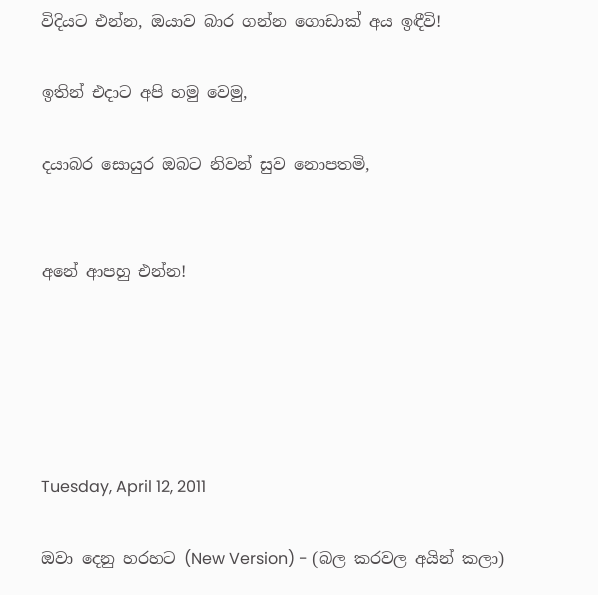විදියට එන්න, ඔයාව බාර ගන්න ගොඩාක් අය ඉඳීවි!

ඉතින් එදාට අපි හමු වෙමු,

දයාබර සොයුර ඔබට නිවන් සුව නොපතමි,


අනේ ආපහු එන්න!





Tuesday, April 12, 2011

ඔවා දෙනු හරහට (New Version) - (බල ක‍රවල අයින් කලා)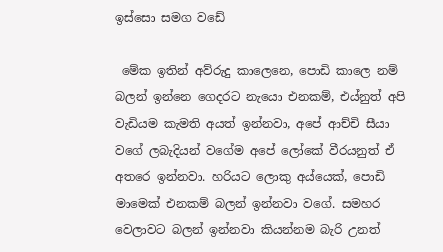ඉස්සො සමග වඩේ

 මේක ඉතින් අව්රුදු කාලෙනෙ, පොඩි කාලෙ නම් බලන් ඉන්නෙ ගෙදරට නැයො එනකම්, එය්නුත් අපි වැඩියම කැමති අයත් ඉන්නවා, අපේ ආච්චි සීයා වගේ ලබැදියන් වගේම අපේ ලෝකේ වීරයනුත් ඒ අතරෙ ඉන්නවා. හරියට ලොකු අය්යෙක්, පොඩි මාමෙක් එනකම් බලන් ඉන්නවා වගේ. සමහර වෙලාවට බලන් ඉන්නවා කියන්නම බැරි උනත්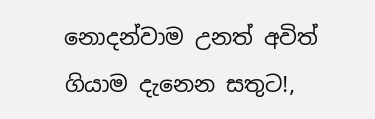නොදන්වාම උනත් අවිත් ගියාම දැනෙන සතුට!,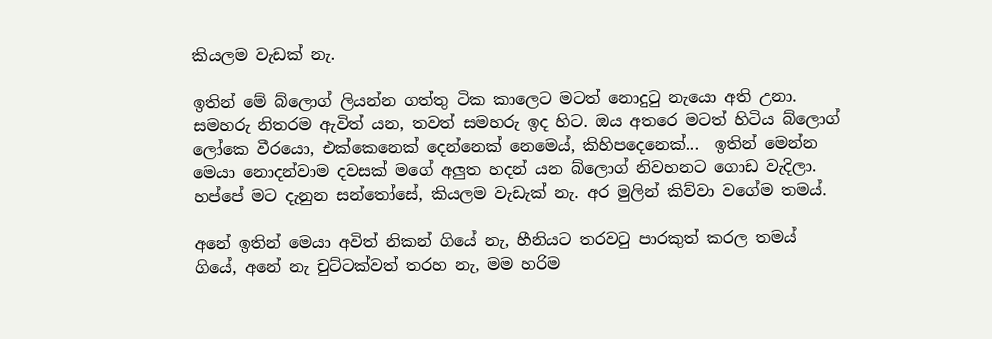කියලම වැඩක් නැ.

ඉතින් මේ බ්ලොග් ලියන්න ගත්තු ටික කාලෙට මටත් නොදුටු නැයො අති උනා. සමහරු නිතරම ඇවිත් යන, තවත් සමහරු ඉද හිට. ඔය අතරෙ මටත් හිටිය බ්ලොග් ලෝකෙ වීරයො, එක්කෙනෙක් දෙන්නෙක් නෙමෙය්, කිහිපදෙනෙක්...  ඉතින් මෙන්න මෙයා නොදන්වාම දවසක් මගේ අලුත හදන් යන බ්ලොග් නිවහනට ගොඩ වැදිලා. හප්පේ මට දැනුන සන්තෝසේ, කියලම වැඩැක් නැ. අර මුලින් කිව්වා වගේම තමය්.

අනේ ඉතින් මෙයා අවිත් නිකන් ගියේ නැ, හීනියට තරවටු පාරකුත් කරල තමය් ගියේ, අනේ නැ චුට්ටක්වත් තරහ නැ, මම හරිම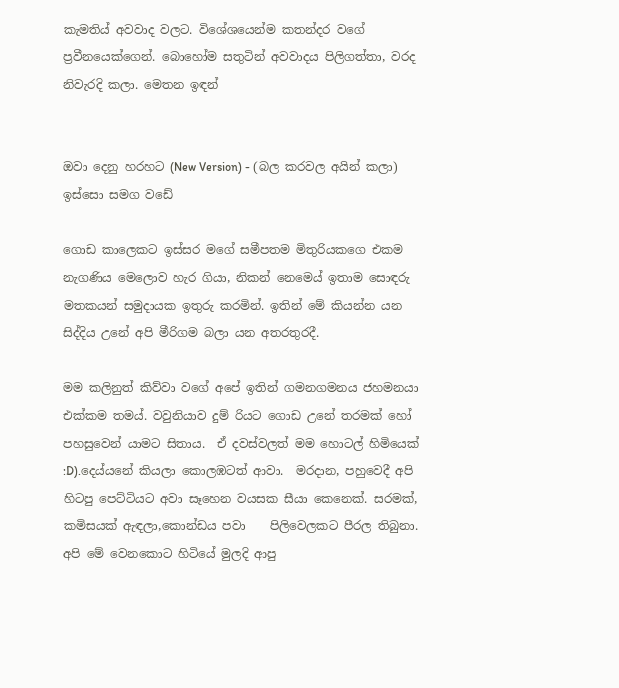කැමතිය් අවවාද වලට. විශේශයෙන්ම කතන්දර වගේ ප්‍රවීනයෙක්ගෙන්. බොහෝම සතුටින් අවවාදය පිලිගත්තා, වරද නිවැරදි කලා. මෙතන ඉඳන්


ඔවා දෙනු හරහට (New Version) - (බල ක‍රවල අයින් කලා) ඉස්සො සමග වඩේ

ගොඩ කාලෙකට ඉස්සර මගේ සමීපතම මිතුරියකගෙ එකම නැගණිය මෙලොව හැර ගියා, නිකන් නෙමෙය් ඉතාම සොඳරු මතකයන් සමුදායක ඉතුරු කරමින්. ඉතින් මේ කියන්න යන සිද්දිය උනේ අපි මීරිගම බලා යන අතරතුරදී.

මම කලිනුත් කිව්වා වගේ අපේ ඉතින් ගමනගමනය ජහමනයා එක්කම තමය්. වවුනියාව දුම්‍ රියට ගොඩ උනේ තරමක් හෝ පහසුවෙන් යාමට සිතාය.  ඒ දවස්වලත් මම හොටල් හිමියෙක් :D).දෙය්යනේ කියලා කොලඹටත් ආවා.  මරදාන, පහුවෙදී අපි හිටපු පෙට්ටියට අවා සෑහෙන වයසක සීයා කෙනෙක්. සරමක්, කමිසයක් ඇඳලා,කොන්ඩය පවා    පිලිවෙලකට පීරල තිබුනා. අපි මේ වෙනකොට හිටියේ මුලදි ආපු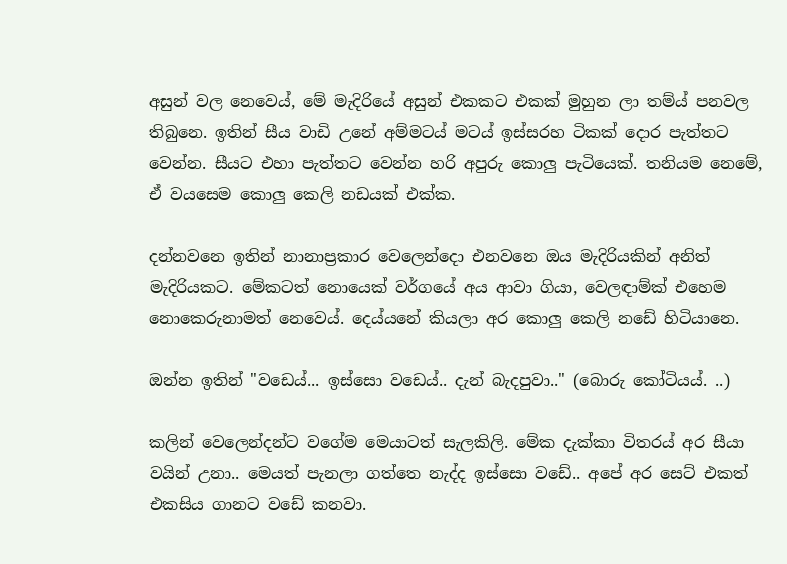අසුන් වල නෙවෙය්, මේ මැදිරියේ අසුන් එකකට එකක් මුහුන ලා තම්ය් පනවල තිබුනෙ. ඉතින් සීය වාඩි උනේ අම්මටය් මටය් ඉස්සරහ ටිකක් දොර පැත්තට වෙන්න. සීයට එහා පැත්තට වෙන්න හරි අපුරු කොලු පැටියෙක්. තනියම නෙමේ, ඒ වයසෙම කොලු කෙලි නඩයක් එක්ක.

දන්නවනෙ ඉතින් නානාප්‍රකාර වෙලෙන්දො එනවනෙ ඔය මැදිරියකින් අනිත් මැදිරියකට. මේකටත් නොයෙක් වර්ගයේ අය ආවා ගියා, වෙලඳාම්ක් එහෙම නොකෙරුනාමත් නෙවෙය්. දෙය්යනේ කියලා අර කොලු කෙලි නඩේ හිටියානෙ.

ඔන්න ඉතින් "වඩෙය්... ඉස්සො වඩෙය්.. දැන් බැදපුවා.." (බොරු කෝටියය්. ..)

කලින් වෙලෙන්දන්ට වගේම මෙයාටත් සැලකිලි. මේක දැක්කා විතරය් අර සීයා වයින් උනා.. මෙයත් පැනලා ගත්තෙ නැද්ද ඉස්සො වඩේ.. අපේ අර සෙට් එකත් එකසිය ගානට වඩේ කනවා.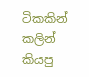ටිකකින් කලින් කියපු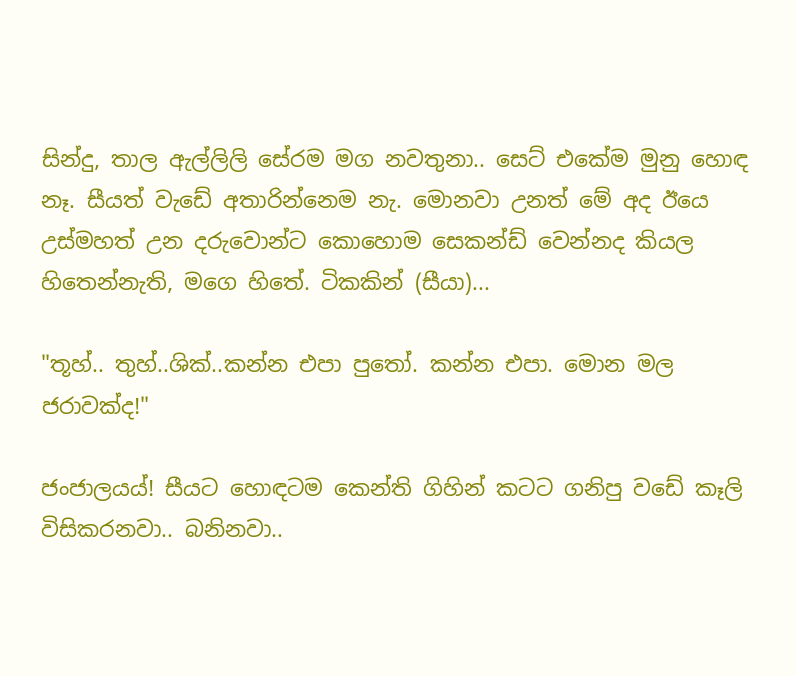සින්දු, තාල ඇල්ලිලි සේරම මග නවතුනා.. සෙට් එකේම මුනු හොඳ නෑ. සීයත් වැඩේ අතාරින්නෙම නැ. මොනවා උනත් මේ අද ඊයෙ උස්මහත් උන දරුවොන්ට කොහොම සෙකන්ඩ් වෙන්නද කියල හිතෙන්නැති, මගෙ හිතේ. ටිකකින් (සීයා)...

"තූහ්.. තුහ්..ශික්..කන්න එපා පුතෝ. කන්න එපා. මොන මල ජරාවක්ද!"

ජංජාලයය්! සීයට හොඳටම කෙන්ති ගිහින් කටට ගනිපු වඩේ කෑලි විසිකරනවා.. බනිනවා..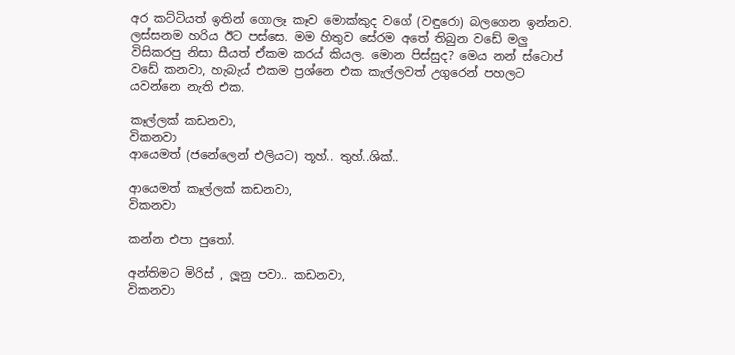අර කට්ටියත් ඉතින් ගොලෑ කෑව මොක්කුද වගේ (වඳුරො) බලගෙන ඉන්නව. ලස්සනම හරිය ඊට පස්සෙ. මම හිතුව සේරම අතේ තිබුන වඩේ මලු විසිකරපු නිසා සීයත් ඒකම කරය් කියල. මොන පිස්සුද? මෙය නන් ස්ටොප් වඩේ කනවා, හැබැය් එකම ප්‍රශ්නෙ එක කැල්ලවත් උගුරෙන් පහලට යවන්නෙ නැති එක.

කෑල්ලක් කඩනවා,
විකනවා
ආයෙමත් (ජනේලෙන් එලියට) තූහ්.. තුහ්..ශික්..

ආයෙමත් කෑල්ලක් කඩනවා,
විකනවා

කන්න එපා පුතෝ.

අන්තිමට මිරිස් , ලූනු පවා.. කඩනවා,
විකනවා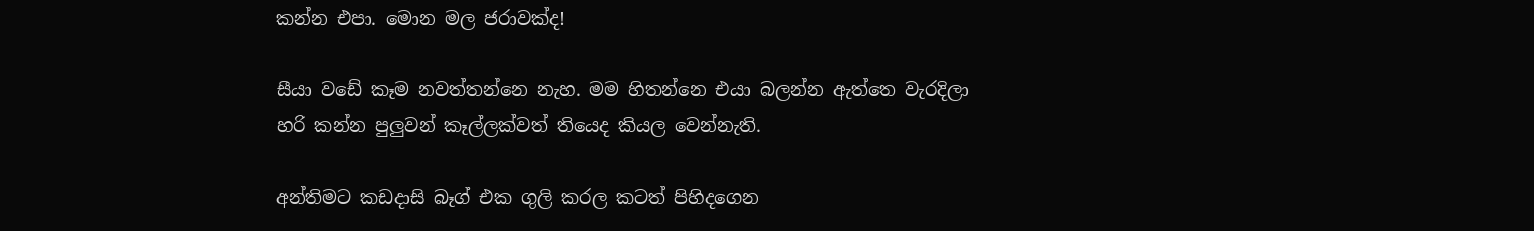කන්න එපා. මොන මල ජරාවක්ද!

සීයා වඩේ කෑම නවත්තන්නෙ නැහ. මම හිතන්නෙ එයා බලන්න ඇත්තෙ වැරදිලා හරි කන්න පුලුවන් කෑල්ලක්වත් තියෙද කියල වෙන්නැති.

අන්තිමට කඩදාසි බෑග් එක ගුලි කරල කටත් පිහිදගෙන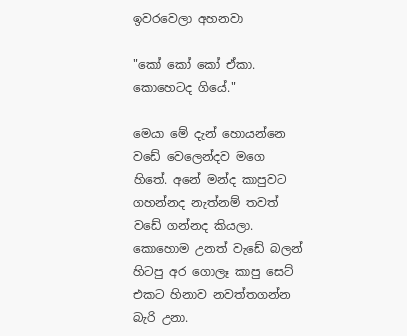ඉවරවෙලා අහනවා

"කෝ කෝ කෝ ඒකා. කොහෙටද ගියේ."

මෙයා මේ දැන් හොයන්නෙ වඩේ වෙලෙන්දව මගෙ හිතේ. අනේ මන්ද කාපුවට ගහන්නද නැත්නම් තවත් වඩේ ගන්නද කියලා. කොහොම උනත් වැඩේ බලන් හිටපු අර ගොලෑ කාපු සෙට් එකට හිනාව නවත්තගන්න බැරි උනා.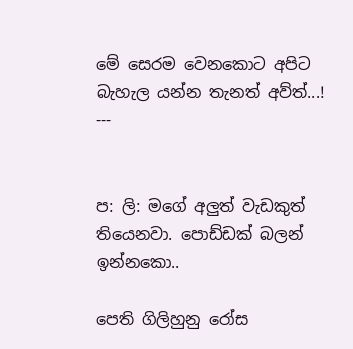මේ සෙරම වෙනකොට අපිට බැහැල යන්න තැනත් අව්ත්...!
---


ප: ලි: මගේ අලුත් වැඩකුත් තියෙනවා. පොඩ්ඩක් බලන් ඉන්නකො..

පෙති ගිලිහුනු රෝස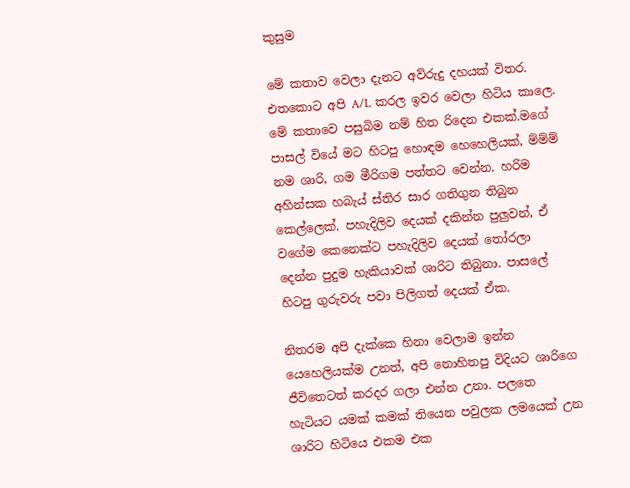කුසුම

මේ කතාව වෙලා දැනට අව්රුදු දහයක් විතර. එතකොට අපි A/L කරල ඉවර වෙලා හිටිය කාලෙ. මේ කතාවෙ පසුබිම නම් හිත රිදෙන එකක්.මගේ පාසල් වියේ මට හිටපු හොඳම හෙහෙලියක්, ම්ම්ම් නම ශාරි, ගම මීරිගම පත්තට වෙන්න. හරිම අහින්සක හබැය් ස්තිර සාර ගතිගුන තිබුන කෙල්ලෙක්. පහැදිලිව දෙයක් දකින්න පුලුවන්, ඒ වගේම කෙනෙක්ට පහැදිලිව දෙයක් තෝරලා දෙන්න පුදුම හැකියාවක් ශාරිට තිබුනා. පාසලේ හිටපු ගුරුවරු පවා පිලිගත් දෙයක් ඒක.

නිතරම අපි දැක්කෙ හිනා වෙලාම ඉන්න යෙහෙලියක්ම උනත්, අපි නොහිතපු විදියට ශාරිගෙ ජීවිතෙටත් කරදර ගලා එන්න උනා. පලතෙ හැටියට යමක් කමක් තියෙන පවුලක ලමයෙක් උන ශාරිට හිටියෙ එකම එක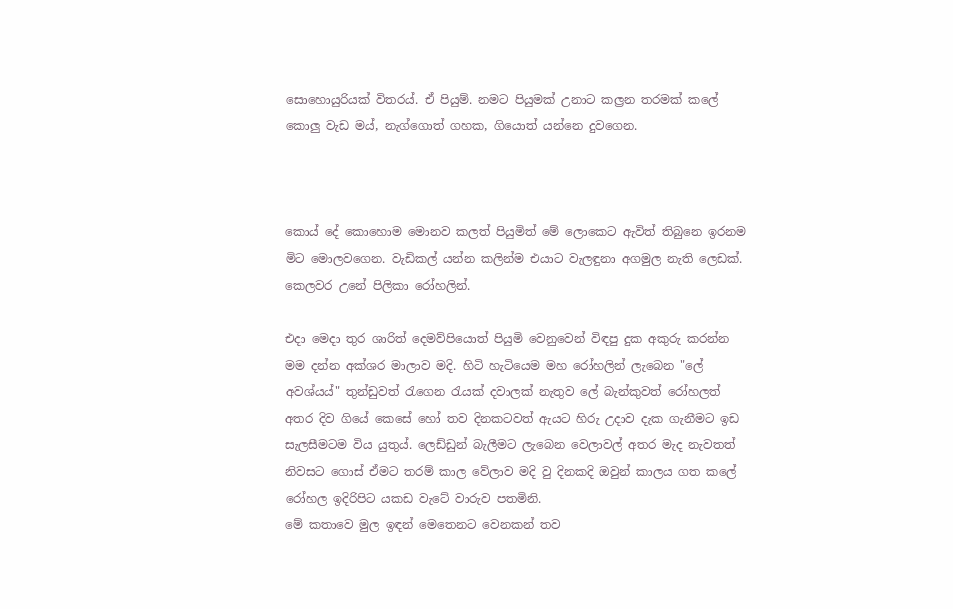සොහොයුරියක් විතරය්. ඒ පියුම්. නමට පියුමක් උනාට කල්‍රන තරමක් කලේ කොලු වැඩ මය්, නැග්ගොත් ගහක, ගියොත් යන්නෙ දුවගෙන.



කොය් දේ කොහොම මොනව කලත් පියුමිත් මේ ලොකෙට ඇවිත් තිබුනෙ ඉරනම මිට මොලවගෙන. වැඩිකල් යන්න කලින්ම එයාට වැලඳුනා අගමුල නැති ලෙඩක්. කෙලවර උනේ පිලිකා රෝහලින්.

එදා මෙදා තුර ශාරිත් දෙමව්පියොත් පියුමි වෙනුවෙන් විඳපු දුක අකුරු කරන්න මම දන්න අක්ශර මාලාව මදි. හිටි හැටියෙම මහ රෝහලින් ලැබෙන "ලේ අවශ්යය්" තුන්ඩුවත් රැගෙන රැයක් දවාලක් නැතුව ලේ බැන්කුවත් රෝහලත් අතර දිව ගියේ කෙසේ හෝ තව දිනකටවත් ඇයට හිරු උදාව දැක ගැනීමට ඉඩ සැලසීමටම විය යුතුය්. ලෙඩ්ඩුන් බැලීමට ලැබෙන වෙලාවල් අතර මැද නැවතත් නිවසට ගොස් ඒමට තරම් කාල වේලාව මදි වු දිනකදි ඔවුන් කාලය ගත කලේ රෝහල ඉදිරිපිට යකඩ වැටේ වාරුව පතමිනි.
මේ කතාවෙ මුල ඉඳන් මෙතෙනට වෙනකන් තව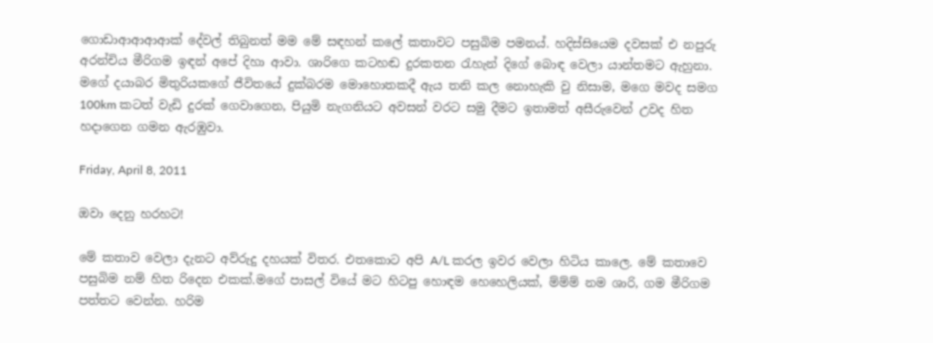ගොඩාආආආආක් දේවල් තිබුනත් මම මේ සඳහන් කලේ කතාවට පසුබිම පමනය්. හදිස්සියෙම දවසක් එ නපුරු අරන්චිය මීරිගම ඉඳන් අපේ දිහා ආවා. ශාරිගෙ කටහඬ දුරකතන රැහැන් දිගේ බොඳ වෙලා යාන්තමට ඇහුනා. මගේ දයාබර මිතුරියකගේ ජීවිතයේ දුක්බරම මොහොතකදී ඇය තනි කල නොහැකි වු නිසාම, මගෙ මවද සමග 100km කටත් වැඩි දුරක් ගෙවාගෙන, පියුමි නැගනියට අවසන් වරට සමු දීමට ඉතාමත් අසීරුවෙන් උවද හිත හදාගෙන ගමන ඇරඹුවා.

Friday, April 8, 2011

ඔවා දෙනු හරහට!

මේ කතාව වෙලා දැනට අව්රුදු දහයක් විතර. එතකොට අපි A/L කරල ඉවර වෙලා හිටිය කාලෙ. මේ කතාවෙ පසුබිම නම් හිත රිදෙන එකක්.මගේ පාසල් වියේ මට හිටපු හොඳම හෙහෙලියක්, ම්ම්ම් නම ශාරි, ගම මීරිගම පත්තට වෙන්න. හරිම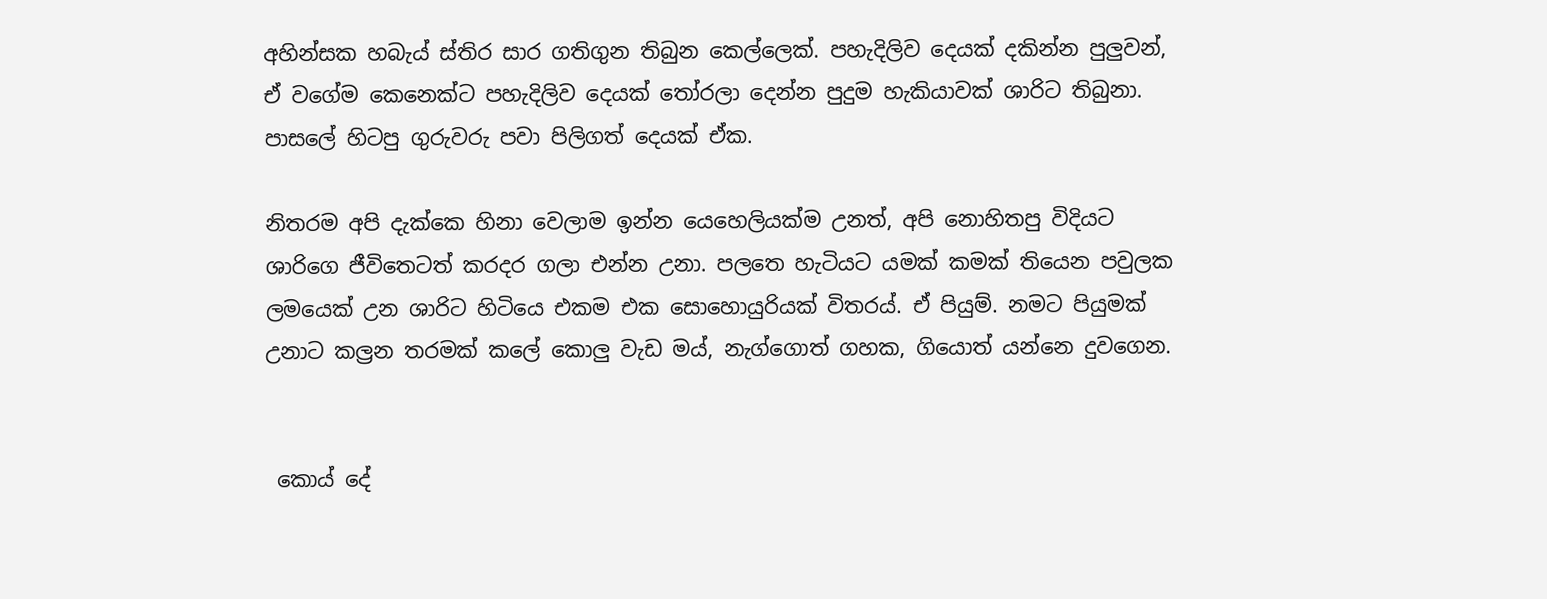අහින්සක හබැය් ස්තිර සාර ගතිගුන තිබුන කෙල්ලෙක්. පහැදිලිව දෙයක් දකින්න පුලුවන්, ඒ වගේම කෙනෙක්ට පහැදිලිව දෙයක් තෝරලා දෙන්න පුදුම හැකියාවක් ශාරිට තිබුනා. පාසලේ හිටපු ගුරුවරු පවා පිලිගත් දෙයක් ඒක.

නිතරම අපි දැක්කෙ හිනා වෙලාම ඉන්න යෙහෙලියක්ම උනත්, අපි නොහිතපු විදියට ශාරිගෙ ජීවිතෙටත් කරදර ගලා එන්න උනා. පලතෙ හැටියට යමක් කමක් තියෙන පවුලක ලමයෙක් උන ශාරිට හිටියෙ එකම එක සොහොයුරියක් විතරය්. ඒ පියුම්. නමට පියුමක් උනාට කල්‍රන තරමක් කලේ කොලු වැඩ මය්, නැග්ගොත් ගහක, ගියොත් යන්නෙ දුවගෙන.


 කොය් දේ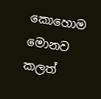කොහොම මොනව කලත්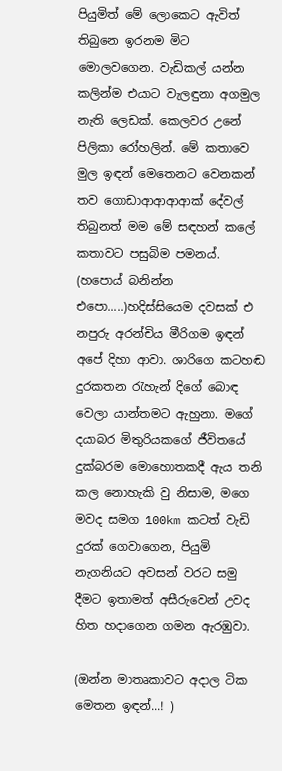පියුමිත් මේ ලොකෙට ඇවිත් තිබුනෙ ඉරනම මිට මොලවගෙන. වැඩිකල් යන්න කලින්ම එයාට වැලඳුනා අගමුල නැති ලෙඩක්. කෙලවර උනේ පිලිකා රෝහලින්. මේ කතාවෙ මුල ඉඳන් මෙතෙනට වෙනකන් තව ගොඩාආආආආක් දේවල් තිබුනත් මම මේ සඳහන් කලේ කතාවට පසුබිම පමනය්. (හපොය් බනින්න එපො.....)හදිස්සියෙම දවසක් එ නපුරු අරන්චිය මීරිගම ඉඳන් අපේ දිහා ආවා. ශාරිගෙ කටහඬ දුරකතන රැහැන් දිගේ බොඳ වෙලා යාන්තමට ඇහුනා. මගේ දයාබර මිතුරියකගේ ජීවිතයේ දුක්බරම මොහොතකදී ඇය තනි කල නොහැකි වු නිසාම, මගෙ මවද සමග 100km කටත් වැඩි දුරක් ගෙවාගෙන, පියුමි නැගනියට අවසන් වරට සමු දීමට ඉතාමත් අසීරුවෙන් උවද හිත හදාගෙන ගමන ඇරඹුවා.

(ඔන්න මාතෘකාවට අදාල ටික මෙතන ඉඳන්...! )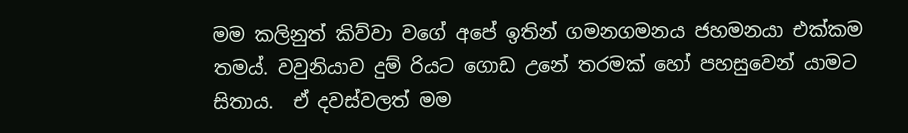මම කලිනුත් කිව්වා වගේ අපේ ඉතින් ගමනගමනය ජහමනයා එක්කම තමය්. වවුනියාව දුම්‍ රියට ගොඩ උනේ තරමක් හෝ පහසුවෙන් යාමට සිතාය.  ඒ දවස්වලත් මම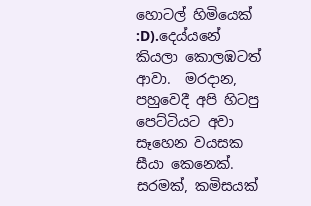හොටල් හිමියෙක් :D).දෙය්යනේ කියලා කොලඹටත් ආවා.  මරදාන, පහුවෙදී අපි හිටපු පෙට්ටියට අවා සෑහෙන වයසක සීයා කෙනෙක්. සරමක්, කමිසයක්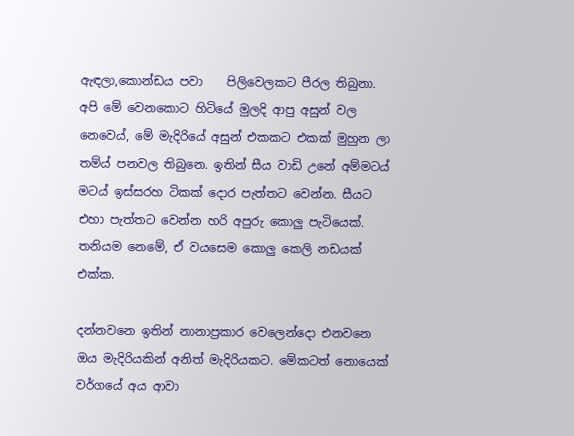ඇඳලා,කොන්ඩය පවා    පිලිවෙලකට පීරල තිබුනා. අපි මේ වෙනකොට හිටියේ මුලදි ආපු අසුන් වල නෙවෙය්, මේ මැදිරියේ අසුන් එකකට එකක් මුහුන ලා තම්ය් පනවල තිබුනෙ. ඉතින් සීය වාඩි උනේ අම්මටය් මටය් ඉස්සරහ ටිකක් දොර පැත්තට වෙන්න. සීයට එහා පැත්තට වෙන්න හරි අපුරු කොලු පැටියෙක්. තනියම නෙමේ, ඒ වයසෙම කොලු කෙලි නඩයක් එක්ක.

දන්නවනෙ ඉතින් නානාප්‍රකාර වෙලෙන්දො එනවනෙ ඔය මැදිරියකින් අනිත් මැදිරියකට. මේකටත් නොයෙක් වර්ගයේ අය ආවා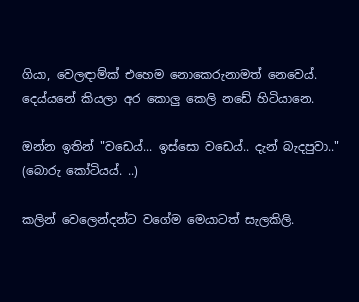ගියා, වෙලඳාම්ක් එහෙම නොකෙරුනාමත් නෙවෙය්. දෙය්යනේ කියලා අර කොලු කෙලි නඩේ හිටියානෙ.

ඔන්න ඉතින් "වඩෙය්... ඉස්සො වඩෙය්.. දැන් බැදපුවා.." (බොරු කෝටියය්. ..)

කලින් වෙලෙන්දන්ට වගේම මෙයාටත් සැලකිලි.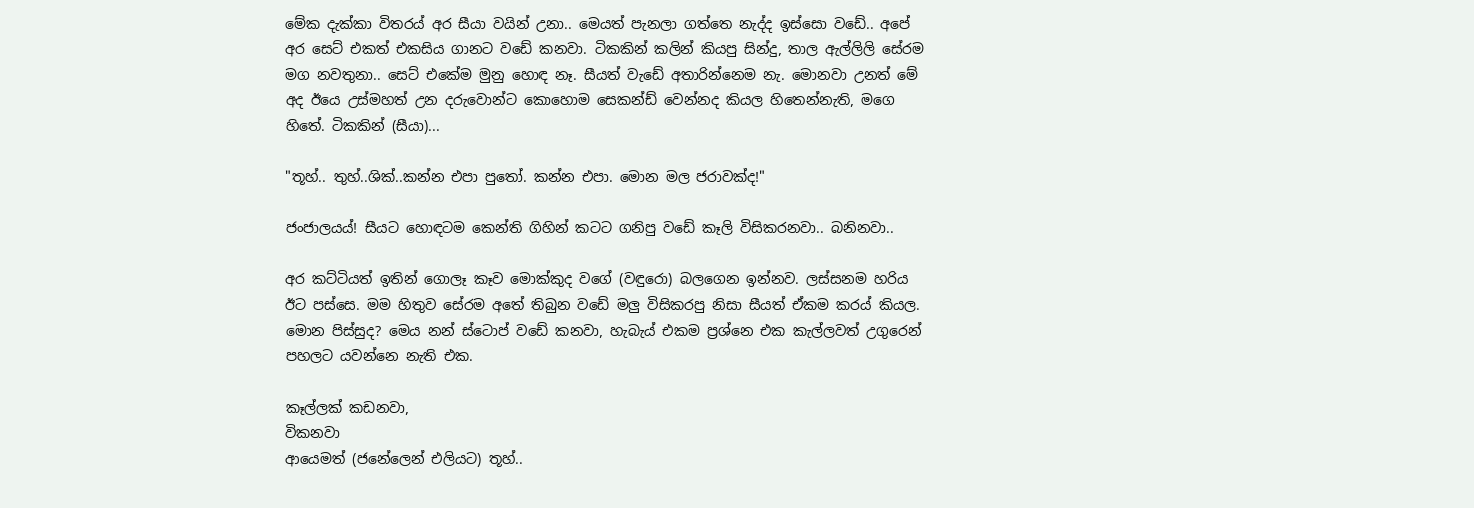මේක දැක්කා විතරය් අර සීයා වයින් උනා.. මෙයත් පැනලා ගත්තෙ නැද්ද ඉස්සො වඩේ.. අපේ අර සෙට් එකත් එකසිය ගානට වඩේ කනවා. ටිකකින් කලින් කියපු සින්දු, තාල ඇල්ලිලි සේරම මග නවතුනා.. සෙට් එකේම මුනු හොඳ නෑ. සීයත් වැඩේ අතාරින්නෙම නැ. මොනවා උනත් මේ අද ඊයෙ උස්මහත් උන දරුවොන්ට කොහොම සෙකන්ඩ් වෙන්නද කියල හිතෙන්නැති, මගෙ හිතේ. ටිකකින් (සීයා)...

"තූහ්.. තුහ්..ශික්..කන්න එපා පුතෝ. කන්න එපා. මොන මල ජරාවක්ද!"

ජංජාලයය්! සීයට හොඳටම කෙන්ති ගිහින් කටට ගනිපු වඩේ කෑලි විසිකරනවා.. බනිනවා..

අර කට්ටියත් ඉතින් ගොලෑ කෑව මොක්කුද වගේ (වඳුරො) බලගෙන ඉන්නව. ලස්සනම හරිය ඊට පස්සෙ. මම හිතුව සේරම අතේ තිබුන වඩේ මලු විසිකරපු නිසා සීයත් ඒකම කරය් කියල. මොන පිස්සුද? මෙය නන් ස්ටොප් වඩේ කනවා, හැබැය් එකම ප්‍රශ්නෙ එක කැල්ලවත් උගුරෙන් පහලට යවන්නෙ නැති එක.

කෑල්ලක් කඩනවා,
විකනවා
ආයෙමත් (ජනේලෙන් එලියට) තූහ්..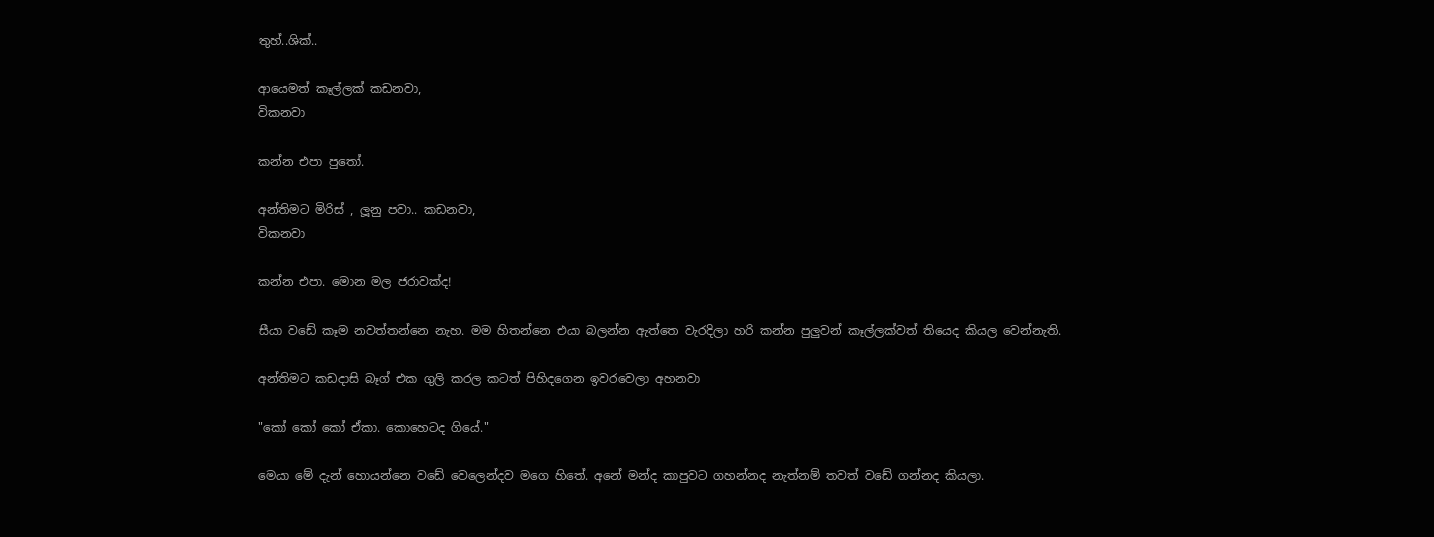තුහ්..ශික්..

ආයෙමත් කෑල්ලක් කඩනවා,
විකනවා

කන්න එපා පුතෝ.

අන්තිමට මිරිස් , ලූනු පවා.. කඩනවා,
විකනවා

කන්න එපා. මොන මල ජරාවක්ද!

සීයා වඩේ කෑම නවත්තන්නෙ නැහ. මම හිතන්නෙ එයා බලන්න ඇත්තෙ වැරදිලා හරි කන්න පුලුවන් කෑල්ලක්වත් තියෙද කියල වෙන්නැති.

අන්තිමට කඩදාසි බෑග් එක ගුලි කරල කටත් පිහිදගෙන ඉවරවෙලා අහනවා

"කෝ කෝ කෝ ඒකා. කොහෙටද ගියේ."

මෙයා මේ දැන් හොයන්නෙ වඩේ වෙලෙන්දව මගෙ හිතේ. අනේ මන්ද කාපුවට ගහන්නද නැත්නම් තවත් වඩේ ගන්නද කියලා.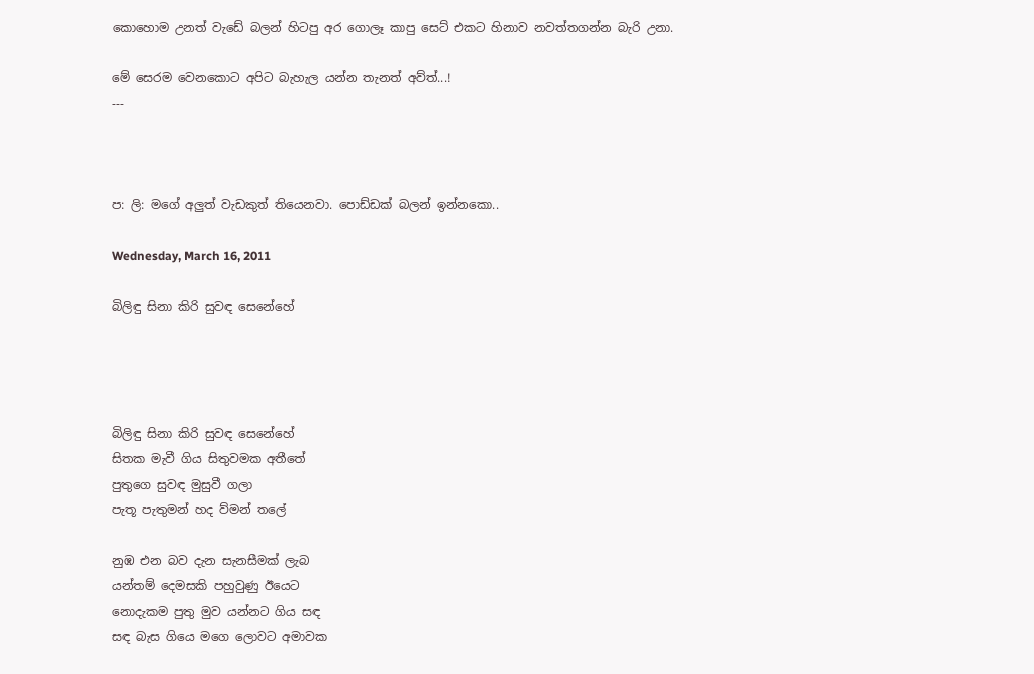කොහොම උනත් වැඩේ බලන් හිටපු අර ගොලෑ කාපු සෙට් එකට හිනාව නවත්තගන්න බැරි උනා.

මේ සෙරම වෙනකොට අපිට බැහැල යන්න තැනත් අව්ත්...!
---



ප: ලි: මගේ අලුත් වැඩකුත් තියෙනවා. පොඩ්ඩක් බලන් ඉන්නකො..

Wednesday, March 16, 2011

බිලිඳු සිනා කිරි සුවඳ සෙනේහේ




බිලිඳු සිනා කිරි සුවඳ සෙනේහේ
සිතක මැවී ගිය සිතුවමක අතීතේ
පුතුගෙ සුවඳ මුසුවී ගලා
පැතූ පැතුමන් හද ව්මන් තලේ

නුඹ එන බව දැන සැනසීමක් ලැබ
යන්තම් දෙමසකි පහුවුණු ඊයෙට
නොදැකම පුතු මුව යන්නට ගිය සඳ
සඳ බැස ගියෙ මගෙ ලොවට අමාවක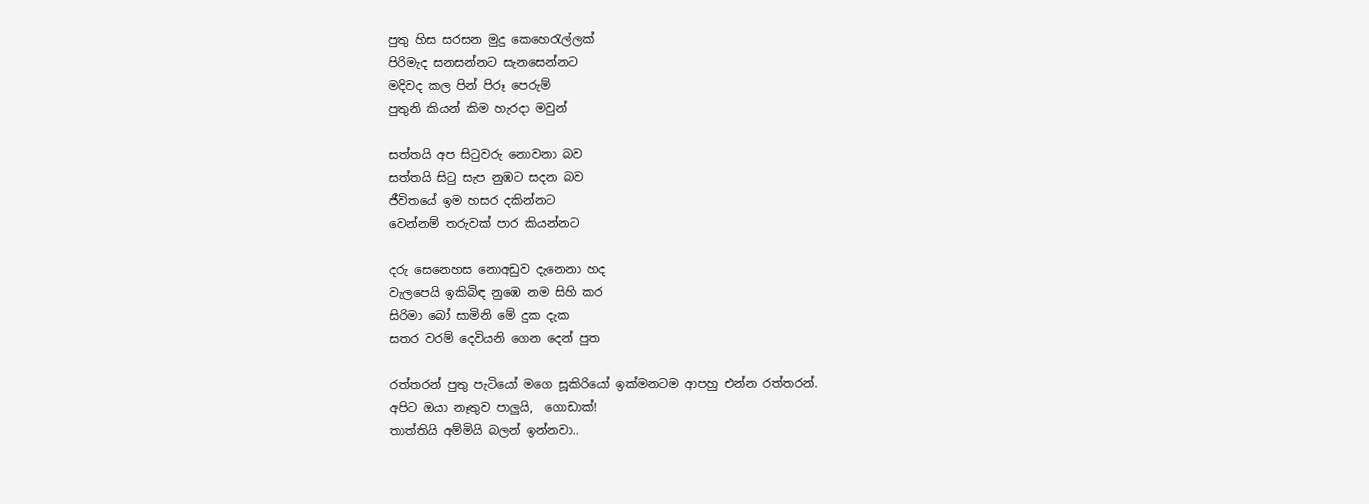පුතු හිස සරසන මුදු කෙහෙරැල්ලක්
පිරිමැද සනසන්නට සැනසෙන්නට
මදිවද කල පින් පිරූ පෙරුම්
පුතුනි කියන් කිම හැරදා මවුන්

සත්තයි අප සිටුවරු නොවනා බව
සත්තයි සිටු සැප නුඹට සදන බව
ජීවිතයේ ඉම හසර දකින්නට
වෙන්නම් තරුවක් පාර කියන්නට

දරු සෙනෙහස නොඅඩුව දැනෙනා හද
වැලපෙයි ඉකිබිඳ නුඹෙ නම සිහි කර
සිරිමා බෝ සාමිනි මේ දුක දැක
සතර වරම් දෙවියනි ගෙන දෙන් පුත

රත්තරන් පුතු පැටියෝ මගෙ සූකිරියෝ ඉක්මනටම ආපහු එන්න රත්තරන්.
අපිට ඔයා නෑතුව පාලුයි,  ගොඩාක්!
තාත්තියි අම්මියි බලන් ඉන්නවා..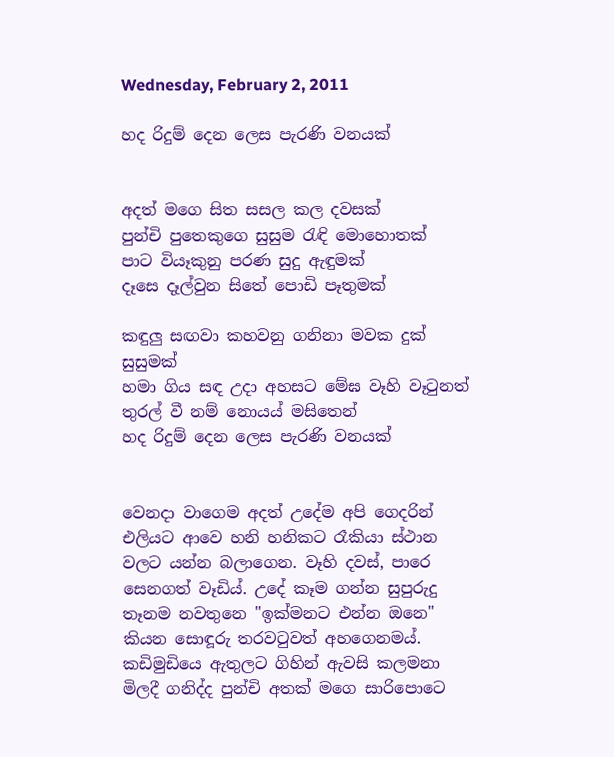Wednesday, February 2, 2011

හද රිදුම් දෙන ලෙස පැරණි වනයක්


අදත් මගෙ සිත සසල කල දවසක්
පුන්චි පුතෙකුගෙ සුසුම රැඳි මොහොතක්
පාට වියෑකුනු පරණ සුදු ඇඳුමක්
දෑසෙ දෑල්වුන සිතේ පොඩි පෑතුමක්

කඳුලු සඟවා කහවනු ගනිනා මවක දුක් සුසුමක්
හමා ගිය සඳ උදා අහසට මේඝ වෑහි වෑටුනත්
තුරල් වී නම් නොයය් මසිතෙන්
හද රිදුම් දෙන ලෙස පැරණි වනයක්


වෙනදා වාගෙම අදත් උදේම අපි ගෙදරින් එලියට ආවෙ හනි හනිකට රෑකියා ස්ථාන වලට යන්න බලාගෙන. වෑහි දවස්, පාරෙ සෙනගත් වෑඩිය්. උදේ කෑම ගන්න සුපුරුදු තෑනම නවතුනෙ "ඉක්මනට එන්න ඔනෙ" කියන සොඳූරු තරවටුවත් අහගෙනමය්. කඩිමුඩියෙ ඇතුලට ගිහින් ඇවසි කලමනා මිලදී ගනිද්ද පුන්චි අතක් මගෙ සාරිපොටෙ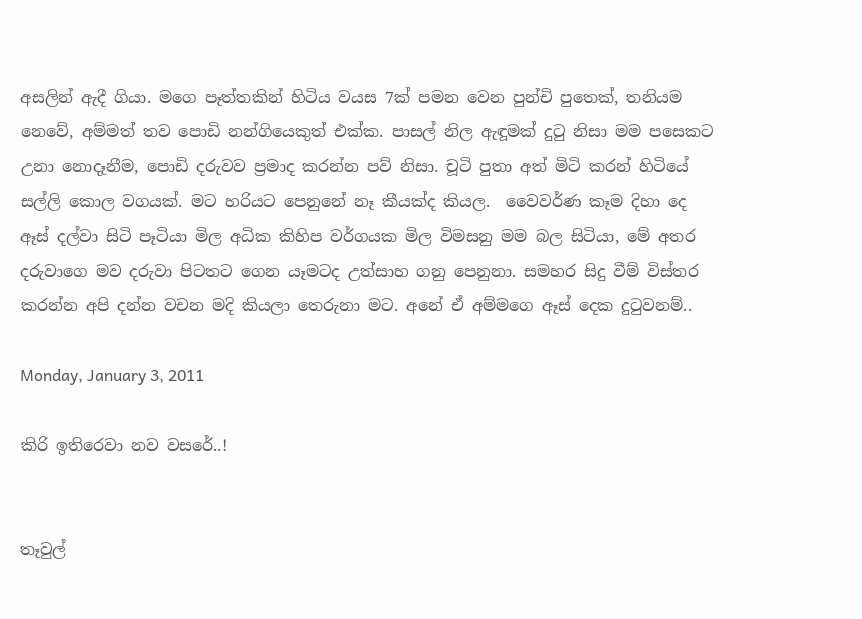අසලින් ඇදී ගියා. මගෙ පෑත්තකින් හිටිය වයස 7ක් පමන වෙන පුන්චි පුතෙක්, තනියම නෙවේ, අම්මත් තව පොඩි නන්ගියෙකුත් එක්ක. පාසල් නිල ඇඳූමක් දුටු නිසා මම පසෙකට උනා නොදෑනීම, පොඩි දරුවව ප්‍රමාද කරන්න පව් නිසා. චූටි පුතා අත් මිටි කරන් හිටියේ සල්ලි කොල වගයක්. මට හරියට පෙනුනේ නෑ කීයක්ද කියල.  වෛවර්ණ කෑම දිහා දෙ ඈස් දල්වා සිටි පෑටියා මිල අධික කිහිප වර්ගයක මිල විමසනු මම බල සිටියා, මේ අතර දරුවාගෙ මව දරුවා පිටතට ගෙන යෑමටද උත්සාහ ගනු පෙනුනා. සමහර සිදු වීම් විස්තර කරන්න අපි දන්න වචන මදි කියලා තෙරුනා මට. අනේ ඒ අම්මගෙ ඈස් දෙක දුටුවනම්..

Monday, January 3, 2011

කිරි ඉතිරෙවා නව වසරේ..!


තෑවුල්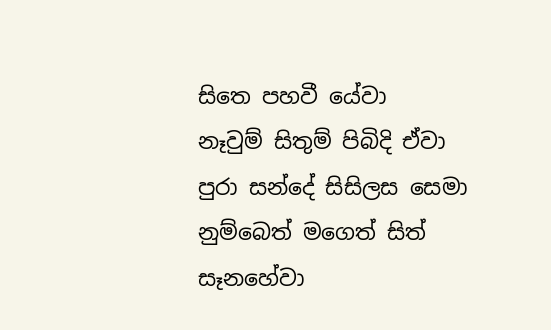සිතෙ පහවී යේවා
නෑවුම් සිතුම් පිබිදි ඒවා
පුරා සන්දේ සිසිලස සෙමා
නුම්බෙත් මගෙත් සිත් සෑනහේවා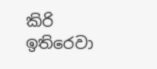කිරි ඉතිරෙවා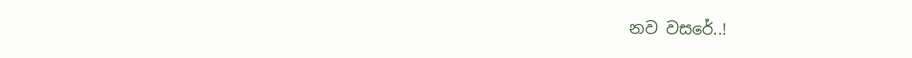නව වසරේ..!